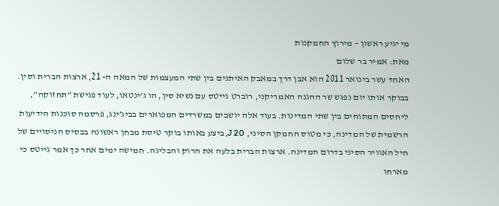מי יגיע ראשון – מירוץ החמקנות
מאת: אמיר בר שלום
האחד עשר בינואר 2011 הוא אבן דרך במאבק האיתנים בין שתי המעצמות של המאה ה- 21, ארצות הברית וסין. בבוקר אותו יום נפגש שר ההגנה האמריקני, רוברט גייטס עם נשיא סין, הו ג’ינטאו, לעוד פגישת “תחזוקה”, ליחסים המתוחים בין שתי המדינות. בעוד אלה יושבים במשרדים המפוארים בביג’ינג, פרסמה סוכנות הידיעות הרשמית של המדינה, כי מטוס החמקן הסיני, J 20, ביצע באותו בוקר טיסת מבחן ראשונה בבסיס הניסויים של חיל האוויר הסיני בדרום המדינה. ארצות הברית בלעה את הרוק והבליגה. חמישה ימים אחר כך אמר גייטס כי מארחו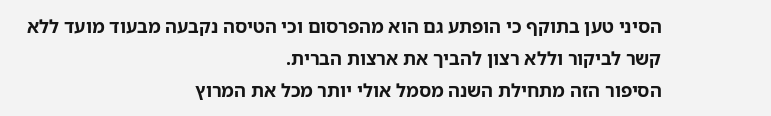הסיני טען בתוקף כי הופתע גם הוא מהפרסום וכי הטיסה נקבעה מבעוד מועד ללא קשר לביקור וללא רצון להביך את ארצות הברית.
הסיפור הזה מתחילת השנה מסמל אולי יותר מכל את המרוץ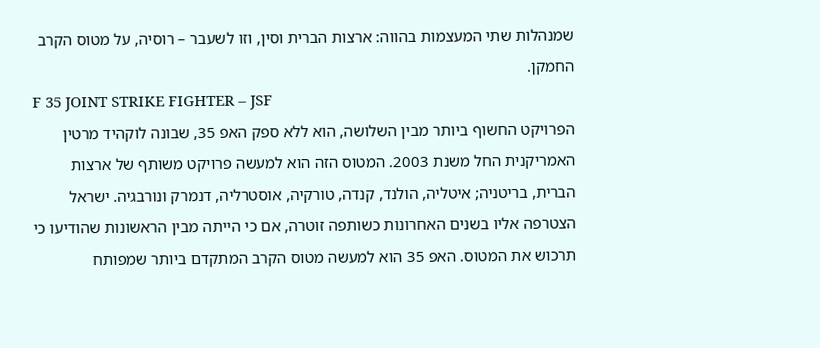שמנהלות שתי המעצמות בהווה: ארצות הברית וסין, וזו לשעבר – רוסיה, על מטוס הקרב החמקן.
F 35 JOINT STRIKE FIGHTER – JSF
הפרויקט החשוף ביותר מבין השלושה, הוא ללא ספק האפ 35, שבונה לוקהיד מרטין האמריקנית החל משנת 2003. המטוס הזה הוא למעשה פרויקט משותף של ארצות הברית, בריטניה; איטליה, הולנד, קנדה, טורקיה, אוסטרליה, דנמרק ונורבגיה. ישראל הצטרפה אליו בשנים האחרונות כשותפה זוטרה, אם כי הייתה מבין הראשונות שהודיעו כי תרכוש את המטוס. האפ 35 הוא למעשה מטוס הקרב המתקדם ביותר שמפותח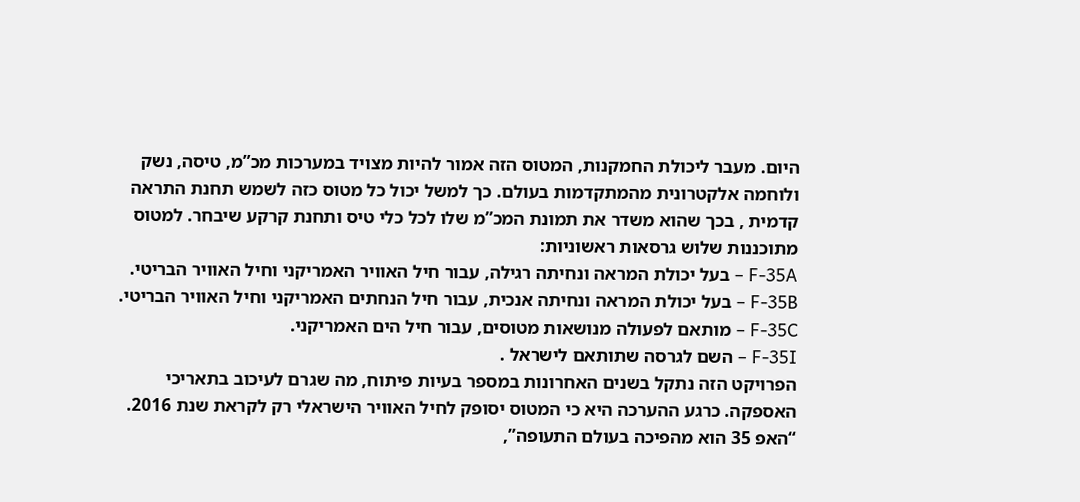היום. מעבר ליכולת החמקנות, המטוס הזה אמור להיות מצויד במערכות מכ”מ, טיסה, נשק ולוחמה אלקטרונית מהמתקדמות בעולם. כך למשל יכול כל מטוס כזה לשמש תחנת התראה קדמית , בכך שהוא משדר את תמונת המכ”מ שלו לכל כלי טיס ותחנת קרקע שיבחר. למטוס מתוכננות שלוש גרסאות ראשוניות:
F-35A – בעל יכולת המראה ונחיתה רגילה, עבור חיל האוויר האמריקני וחיל האוויר הבריטי.
F-35B – בעל יכולת המראה ונחיתה אנכית, עבור חיל הנחתים האמריקני וחיל האוויר הבריטי.
F-35C – מותאם לפעולה מנושאות מטוסים, עבור חיל הים האמריקני.
F-35I – השם לגרסה שתותאם לישראל .
הפרויקט הזה נתקל בשנים האחרונות במספר בעיות פיתוח, מה שגרם לעיכוב בתאריכי האספקה. כרגע ההערכה היא כי המטוס יסופק לחיל האוויר הישראלי רק לקראת שנת 2016.
“האפ 35 הוא מהפיכה בעולם התעופה”,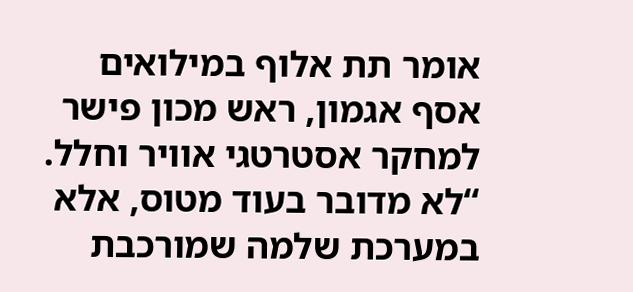אומר תת אלוף במילואים אסף אגמון, ראש מכון פישר למחקר אסטרטגי אוויר וחלל. “לא מדובר בעוד מטוס, אלא במערכת שלמה שמורכבת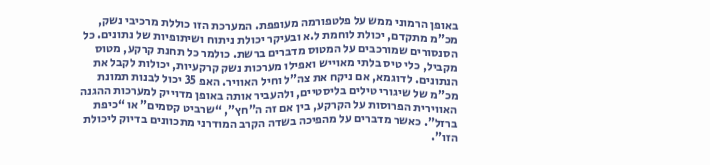באופן הרמוני ממש על פלטפורמה מעופפת. המערכת הזו כוללת מרכיבי נשק, מכ”מ מתקדם, יכולת לוחמת ל.א ובעיקר יכולת ניתוח ושיתופיות של נתונים. כל הסנסורים שמורכבים על המטוס מדברים ברשת. כולמר כל תחנת קרקע, מטוס מקביל, כלי טיס בלתי מאוייש ואפילו מערכות נשק קרקעיות, יכולות לקבל את הנתונים. לדוגמא, אם ניקח את צה”ל וחיל האוויר. האפ 35 יכול לבנות תמונת מכ”מ של שיגורי טילים בליסטיים, ולהעביר אותה באופן מדוייק למערכות ההגנה האווירית הפרוסות על הקרקע, בין אם זה ה”חץ”, “שרביט קסמים” או “כיפת ברזל”. כאשר מדברים על מהפיכה בשדה הקרב המודרני מתכוונים בדיוק ליכולת הזו”.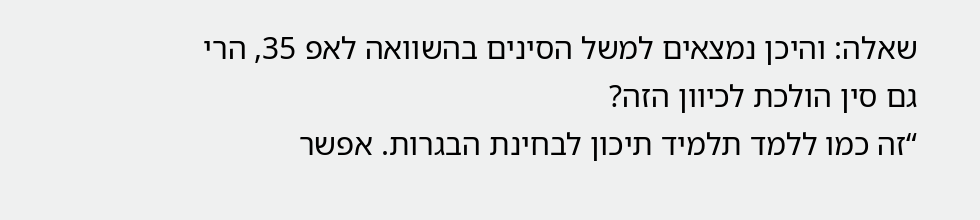שאלה: והיכן נמצאים למשל הסינים בהשוואה לאפ 35, הרי גם סין הולכת לכיוון הזה?
“זה כמו ללמד תלמיד תיכון לבחינת הבגרות. אפשר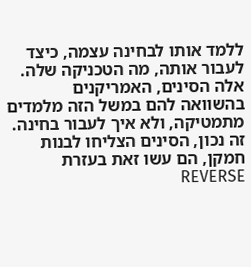ללמד אותו לבחינה עצמה, כיצד לעבור אותה, מה הטכניקה שלה. אלה הסינים, האמריקנים בהשוואה להם במשל הזה מלמדים מתמטיקה, ולא איך לעבור בחינה. זה נכון, הסינים הצליחו לבנות חמקן, הם עשו זאת בעזרת REVERSE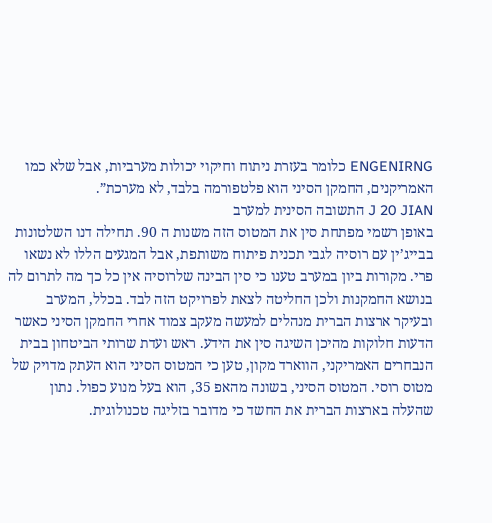ENGENIRNG כלומר בעזרת ניתוח וחיקוי יכולות מערביות, אבל שלא כמו האמריקנים, החמקן הסיני הוא פלטפורמה בלבד, לא מערכת”.
J 20 JIAN התשובה הסינית למערב
באופן רשמי מפתחת סין את המטוס הזה משנות ה 90. תחילה דנו השלטונות בבייג’ין עם רוסיה לגבי תכנית פיתוח משותפת, אבל המגעים הללו לא נשאו פרי. מקורות ביון במערב טענו כי סין הבינה שלרוסיה אין כל כך מה לתרום לה בנושא החמקנות ולכן החליטה לצאת לפרויקט הזה לבד. בכלל, המערב ובעיקר ארצות הברית מנהלים למעשה מעקב צמוד אחרי החמקן הסיני כאשר הדעות חלוקות מהיכן השיגה סין את הידע. ראש ועדת שרותי הביטחון בבית הנבחרים האמריקני, הווארד מקון, טען כי המטוס הסיני הוא העתק מדויק של מטוס רוסי. המטוס הסיני, בשונה מהאפ 35, הוא בעל מנוע כפול. נתון שהעלה בארצות הברית את החשד כי מדובר בזליגה טכנולוגית.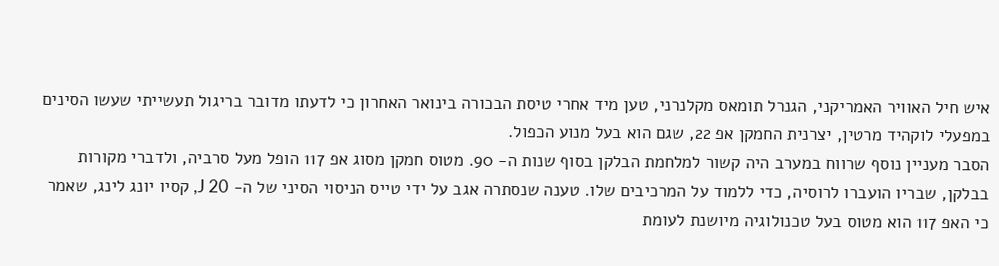איש חיל האוויר האמריקני, הגנרל תומאס מקלנרני, טען מיד אחרי טיסת הבכורה בינואר האחרון כי לדעתו מדובר בריגול תעשייתי שעשו הסינים במפעלי לוקהיד מרטין, יצרנית החמקן אפ 22, שגם הוא בעל מנוע הכפול.
הסבר מעניין נוסף שרווח במערב היה קשור למלחמת הבלקן בסוף שנות ה- 90. מטוס חמקן מסוג אפ 117 הופל מעל סרביה, ולדברי מקורות בבלקן, שבריו הועברו לרוסיה, כדי ללמוד על המרכיבים שלו. טענה שנסתרה אגב על ידי טייס הניסוי הסיני של ה- J 20, קסיו יונג לינג, שאמר כי האפ 117 הוא מטוס בעל טכנולוגיה מיושנת לעומת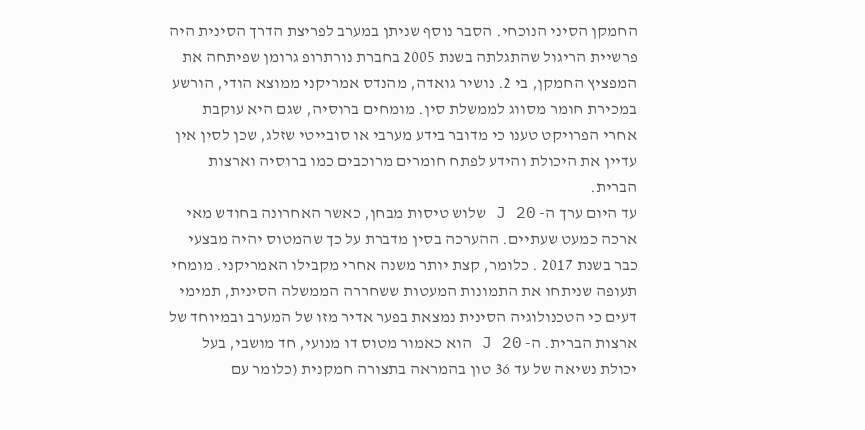החמקן הסיני הנוכחי. הסבר נוסף שניתן במערב לפריצת הדרך הסינית היה פרשיית הריגול שהתגלתה בשנת 2005 בחברת נורתרופ גרומן שפיתחה את המפציץ החמקן, בי 2. נושיר גואדה, מהנדס אמריקני ממוצא הודי, הורשע במכירת חומר מסווג לממשלת סין. מומחים ברוסיה, שגם היא עוקבת אחרי הפרויקט טענו כי מדובר בידע מערבי או סובייטי שזלג, שכן לסין אין עדיין את היכולת והידע לפתח חומרים מרוכבים כמו ברוסיה וארצות הברית.
עד היום ערך ה- J 20 שלוש טיסות מבחן, כאשר האחרונה בחודש מאי ארכה כמעט שעתיים. ההערכה בסין מדברת על כך שהמטוס יהיה מבצעי כבר בשנת 2017 . כלומר, קצת יותר משנה אחרי מקבילו האמריקני. מומחי תעופה שניתחו את התמונות המעטות ששחררה הממשלה הסינית, תמימי דעים כי הטכנולוגיה הסינית נמצאת בפער אדיר מזו של המערב ובמיוחד של ארצות הברית. ה- J 20 הוא כאמור מטוס דו מנועי, חד מושבי, בעל יכולת נשיאה של עד 36 טון בהמראה בתצורה חמקנית (כלומר עם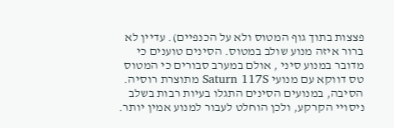פצצות בתוך גוף המטוס ולא על הכנפיים). עדיין לא ברור איזה מנוע שולב במטוס. הסינים טוענים כי מדובר במנוע סיני , אולם במערב סבורים כי המטוס טס דווקא עם מנועי Saturn 117S מתוצרת רוסיה. הסיבה, במנועים הסינים התגלו בעיות רבות בשלב ניסויי הקרקע, ולכן הוחלט לעבור למנוע אמין יותר.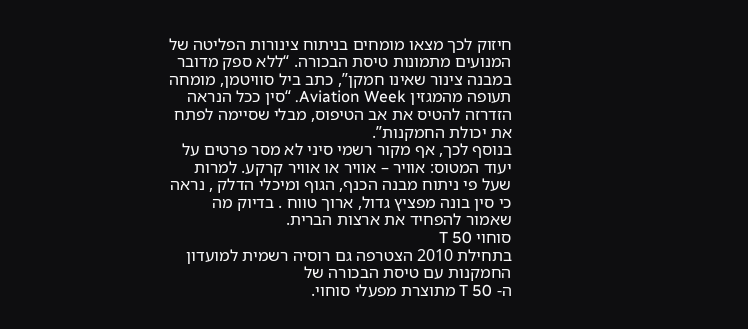חיזוק לכך מצאו מומחים בניתוח צינורות הפליטה של המנועים מתמונות טיסת הבכורה. “ללא ספק מדובר במבנה צינור שאינו חמקן”, כתב ביל סוויטמן, מומחה תעופה מהמגזין Aviation Week. “סין ככל הנראה הזדרזה להטיס את אב הטיפוס, מבלי שסיימה לפתח את יכולת החמקנות”.
בנוסף לכך, אף מקור רשמי סיני לא מסר פרטים על יעוד המטוס: אוויר – אוויר או אוויר קרקע. למרות שעל פי ניתוח מבנה הכנף, הגוף ומיכלי הדלק , נראה כי סין בונה מפציץ גדול, ארוך טווח . בדיוק מה שאמור להפחיד את ארצות הברית.
סוחוי T 50
בתחילת 2010 הצטרפה גם רוסיה רשמית למועדון החמקנות עם טיסת הבכורה של
ה- T 50 מתוצרת מפעלי סוחוי.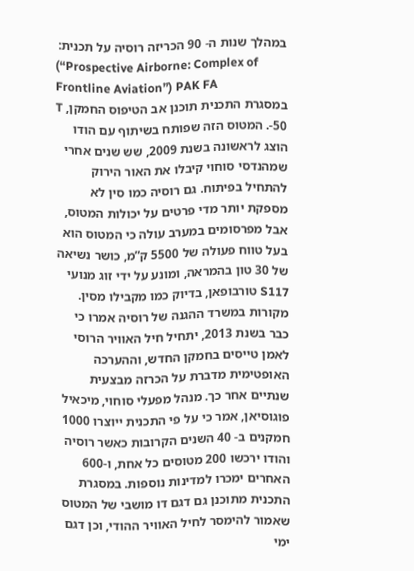במהלך שנות ה- 90 הכריזה רוסיה על תכנית:
(“Prospective Airborne: Complex of Frontline Aviation”) PAK FA
במסגרת התכנית תוכנן אב הטיפוס החמקן, T -50. המטוס הזה שפותח בשיתוף עם הודו הוצג לראשונה בשנת 2009, שש שנים אחרי שמהנדסי סוחוי קיבלו את האור הירוק להתחיל בפיתוח. גם רוסיה כמו סין לא מספקת יותר מדי פרטים על יכולות המטוס, אבל מפרסומים במערב עולה כי המטוס הוא בעל טווח פעולה של 5500 ק”מ, כושר נשיאה של 30 טון בהמראה, ומונע על ידי זוג מנועי S117 טורבופאן, בדיוק כמו מקבילו מסין. מקורות במשרד ההגנה של רוסיה אמרו כי כבר בשנת 2013, יתחיל חיל האוויר הרוסי לאמן טייסים בחמקן החדש, וההערכה האופטימית מדברת על הכרזה מבצעית שנתיים אחר כך. מנהל מפעלי סוחוי, מיכאיל פוגוסיאן, אמר כי על פי התכנית ייוצרו 1000 חמקנים ב- 40 השנים הקרובות כאשר רוסיה והודו ירכשו 200 מטוסים כל אחת, ו-600 האחרים ימכרו למדינות נוספות. במסגרת התכנית מתוכנן גם דגם דו מושבי של המטוס שאמור להימסר לחיל האוויר ההודי, וכן דגם ימי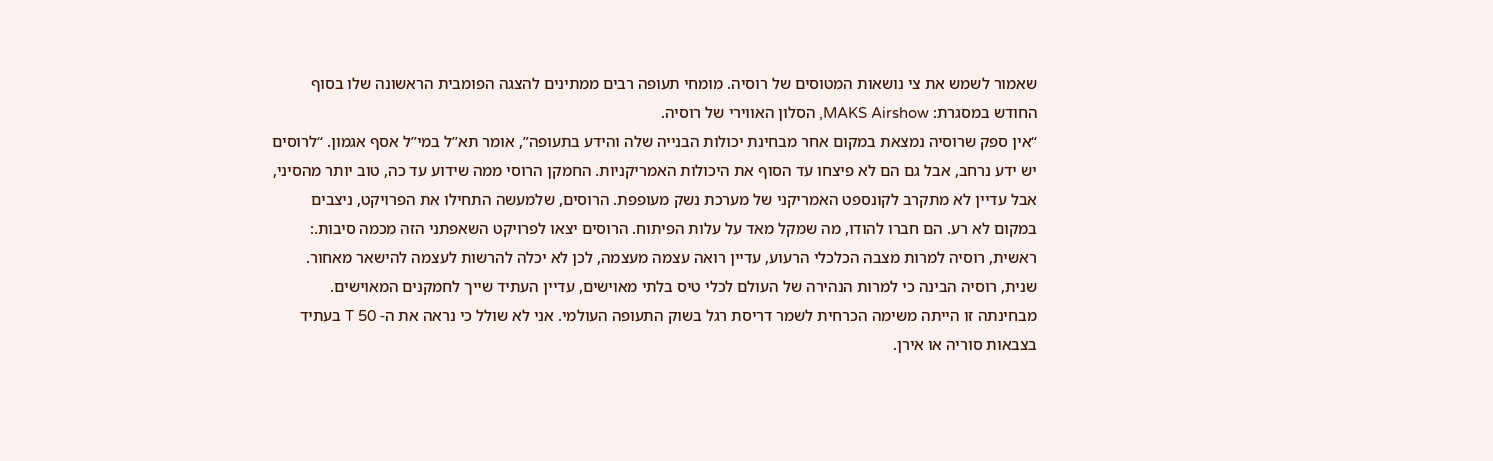שאמור לשמש את צי נושאות המטוסים של רוסיה. מומחי תעופה רבים ממתינים להצגה הפומבית הראשונה שלו בסוף החודש במסגרת: MAKS Airshow, הסלון האווירי של רוסיה.
“אין ספק שרוסיה נמצאת במקום אחר מבחינת יכולות הבנייה שלה והידע בתעופה”, אומר תא”ל במי”ל אסף אגמון. “לרוסים יש ידע נרחב, אבל גם הם לא פיצחו עד הסוף את היכולות האמריקניות. החמקן הרוסי ממה שידוע עד כה, טוב יותר מהסיני, אבל עדיין לא מתקרב לקונספט האמריקני של מערכת נשק מעופפת. הרוסים, שלמעשה התחילו את הפרויקט, ניצבים במקום לא רע. הם חברו להודו, מה שמקל מאד על עלות הפיתוח. הרוסים יצאו לפרויקט השאפתני הזה מכמה סיבות.: ראשית, רוסיה למרות מצבה הכלכלי הרעוע, עדיין רואה עצמה מעצמה, לכן לא יכלה להרשות לעצמה להישאר מאחור. שנית, רוסיה הבינה כי למרות הנהירה של העולם לכלי טיס בלתי מאוישים, עדיין העתיד שייך לחמקנים המאוישים. מבחינתה זו הייתה משימה הכרחית לשמר דריסת רגל בשוק התעופה העולמי. אני לא שולל כי נראה את ה- T 50 בעתיד בצבאות סוריה או אירן.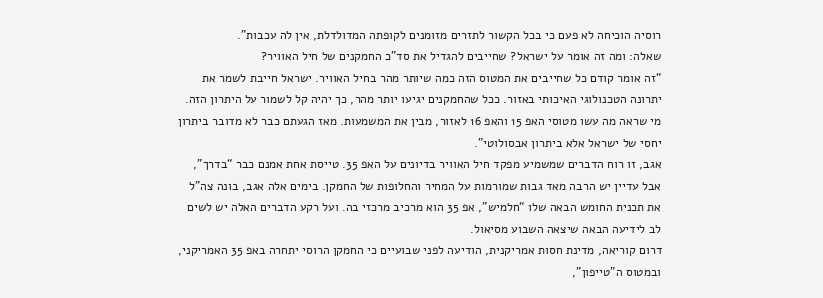רוסיה הוכיחה לא פעם כי בכל הקשור לתזרים מזומנים לקופתה המדולדלת, אין לה עכבות”.
שאלה: ומה זה אומר על ישראל? שחייבים להגדיל את סד”כ החמקנים של חיל האוויר?
“זה אומר קודם כל שחייבים את המטוס הזה כמה שיותר מהר בחיל האוויר. ישראל חייבת לשמר את יתרונה הטכנולוגי האיכותי באזור. ככל שהחמקנים יגיעו יותר מהר, כך יהיה קל לשמור על היתרון הזה. מי שראה מה עשו מטוסי האפ 15 והאפ 16 לאזור, מבין את המשמעות. מאז הגעתם כבר לא מדובר ביתרון יחסי של ישראל אלא ביתרון אבסולוטי”.
אגב, זו רוח הדברים שמשמיע מפקד חיל האוויר בדיונים על האפ 35. טייסת אחת אמנם כבר “בדרך”, אבל עדיין יש הרבה מאד גבות שמורמות על המחיר והחלופות של החמקן. בימים אלה אגב, בונה צה”ל את תכנית החומש הבאה שלו “חלמיש”, אפ 35 הוא מרכיב מרכזי בה. ועל רקע הדברים האלה יש לשים לב לידיעה הבאה שיצאה השבוע מסיאול.
דרום קוריאה, מדינת חסות אמריקנית, הודיעה לפני שבועיים כי החמקן הרוסי יתחרה באפ 35 האמריקני, ובמטוס ה”טייפון”,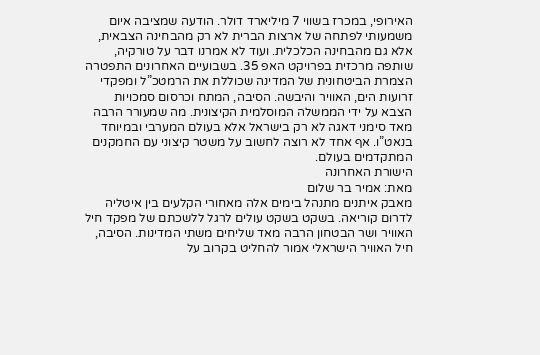האירופי, במכרז בשווי 7 מיליארד דולר. הודעה שמציבה איום משמעותי לפתחה של ארצות הברית לא רק מהבחינה הצבאית, אלא גם מהבחינה הכלכלית. ועוד לא אמרנו דבר על טורקיה, שותפה מרכזית בפרויקט האפ 35. בשבועיים האחרונים התפטרה הצמרת הביטחונית של המדינה שכוללת את הרמטכ”ל ומפקדי זרועות הים, האוויר והיבשה. הסיבה, המתח וכרסום סמכויות הצבא על ידי הממשלה המוסלמית הקיצונית. מה שמעורר הרבה מאד סימני דאגה לא רק בישראל אלא בעולם המערבי ובמיוחד בנאט”ו. אף אחד לא רוצה לחשוב על משטר קיצוני עם החמקנים המתקדמים בעולם.
הישורת האחרונה
מאת: אמיר בר שלום
מאבק איתנים מתנהל בימים אלה מאחורי הקלעים בין איטליה לדרום קוריאה. בשקט בשקט עולים לרגל ללשכתם של מפקד חיל האוויר ושר הבטחון הרבה מאד שליחים משתי המדינות. הסיבה, חיל האוויר הישראלי אמור להחליט בקרוב על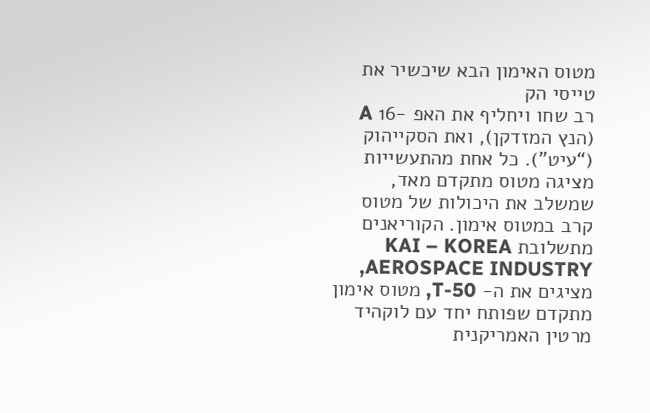מטוס האימון הבא שיכשיר את טייסי הק
רב שחו ויחליף את האפ -16 A (הנץ המזדקן), ואת הסקייהוק (“עיט”). כל אחת מהתעשייות מציגה מטוס מתקדם מאד, שמשלב את היכולות של מטוס קרב במטוס אימון. הקוריאנים מתשלובת KAI – KOREA AEROSPACE INDUSTRY, מציגים את ה- T-50, מטוס אימון מתקדם שפותח יחד עם לוקהיד מרטין האמריקנית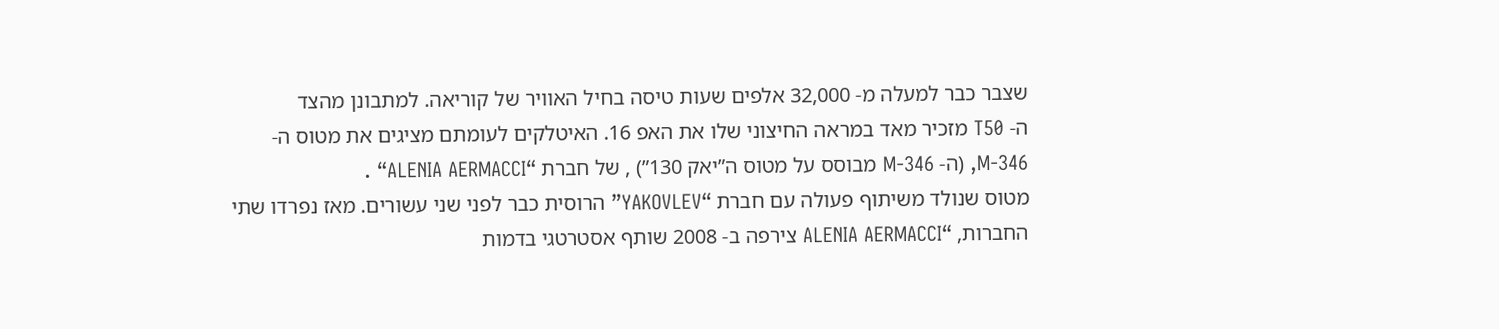שצבר כבר למעלה מ- 32,000 אלפים שעות טיסה בחיל האוויר של קוריאה. למתבונן מהצד
ה- T50 מזכיר מאד במראה החיצוני שלו את האפ 16. האיטלקים לעומתם מציגים את מטוס ה- M-346, (ה- M-346 מבוסס על מטוס ה”יאק 130”) , של חברת “ALENIA AERMACCI“ .
מטוס שנולד משיתוף פעולה עם חברת “YAKOVLEV” הרוסית כבר לפני שני עשורים. מאז נפרדו שתי החברות, “ALENIA AERMACCI צירפה ב- 2008 שותף אסטרטגי בדמות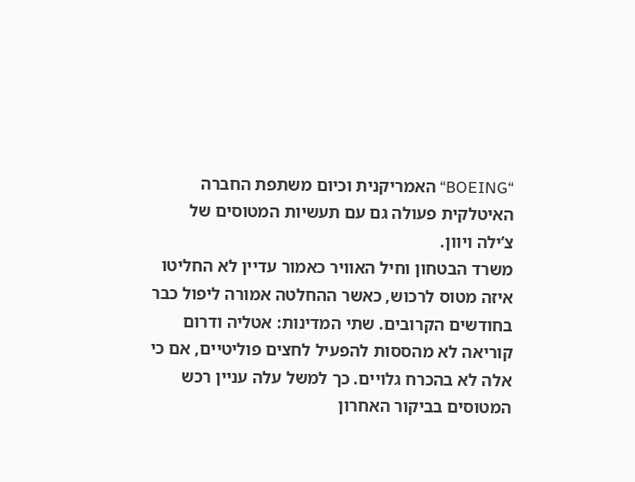“BOEING“ האמריקנית וכיום משתפת החברה האיטלקית פעולה גם עם תעשיות המטוסים של צ’ילה ויוון.
משרד הבטחון וחיל האוויר כאמור עדיין לא החליטו איזה מטוס לרכוש, כאשר ההחלטה אמורה ליפול כבר בחודשים הקרובים. שתי המדינות: אטליה ודרום קוריאה לא מהססות להפעיל לחצים פוליטיים, אם כי אלה לא בהכרח גלויים. כך למשל עלה עניין רכש המטוסים בביקור האחרון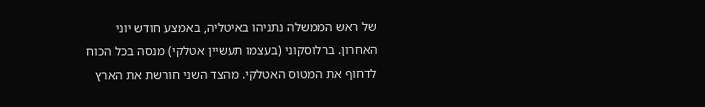של ראש הממשלה נתניהו באיטליה, באמצע חודש יוני האחרון. ברלוסקוני (בעצמו תעשיין אטלקי) מנסה בכל הכוח לדחוף את המטוס האטלקי. מהצד השני חורשת את הארץ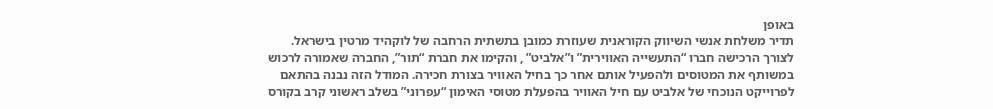באופן
תדיר משלחת אנשי השיווק הקוראנית שעוזרת כמובן בתשתית הרחבה של לוקהיד מרטין בישראל.
לצורך הרכישה חברו “התעשייה האווירית” ו”אלביט” , והקימו את חברת “תור”, החברה שאמורה לרכוש במשותף את המטוסים ולהפעיל אותם אחר כך בחיל האוויר בצורת חכירה. המודל הזה נבנה בהתאם לפרוייקט הנוכחי של אלביט עם חיל האוויר בהפעלת מטוסי האימון “עפרוני” בשלב ראשוני קרב בקורס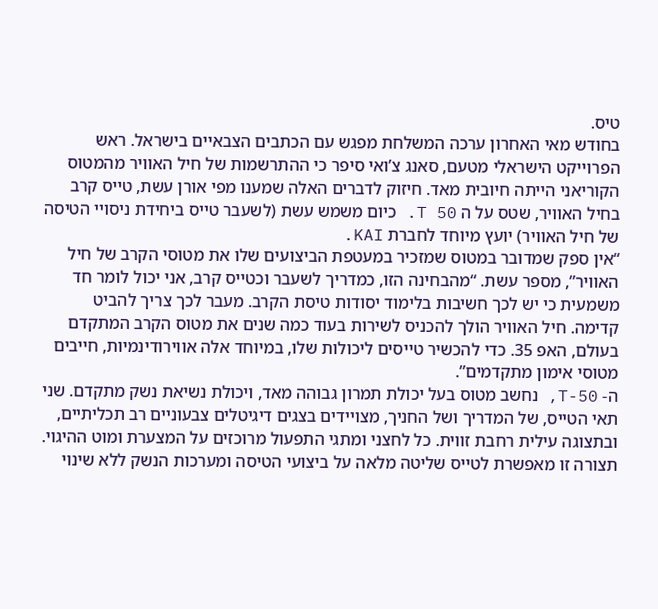טיס.
בחודש מאי האחרון ערכה המשלחת מפגש עם הכתבים הצבאיים בישראל. ראש הפרוייקט הישראלי מטעם, סאנג צ’ואי סיפר כי ההתרשמות של חיל האוויר מהמטוס הקוריאני הייתה חיובית מאד. חיזוק לדברים האלה שמענו מפי אורן עשת, טייס קרב בחיל האוויר, שטס על ה T 50. כיום משמש עשת (לשעבר טייס ביחידת ניסויי הטיסה של חיל האוויר) יועץ מיוחד לחברת KAI.
“אין ספק שמדובר במטוס שמזכיר במעטפת הביצועים שלו את מטוסי הקרב של חיל האוויר”, מספר עשת. “מהבחינה הזו, כמדריך לשעבר וכטייס קרב, אני יכול לומר חד משמעית כי יש לכך חשיבות בלימוד יסודות טיסת הקרב. מעבר לכך צריך להביט קדימה. חיל האוויר הולך להכניס לשירות בעוד כמה שנים את מטוס הקרב המתקדם בעולם, האפ 35. כדי להכשיר טייסים ליכולות שלו, במיוחד אלה אווירודינמיות, חייבים מטוסי אימון מתקדמים”.
ה- T-50, נחשב מטוס בעל יכולת תמרון גבוהה מאד, ויכולת נשיאת נשק מתקדם. שני תאי הטייס, של המדריך ושל החניך, מצויידים בצגים דיגיטלים צבעוניים רב תכליתיים, ובתצוגה עילית רחבת זווית. כל לחצני ומתגי התפעול מרוכזים על המצערת ומוט ההיגוי. תצורה זו מאפשרת לטייס שליטה מלאה על ביצועי הטיסה ומערכות הנשק ללא שינוי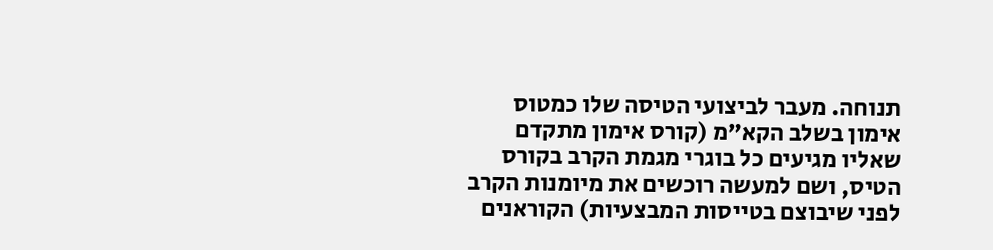תנוחה. מעבר לביצועי הטיסה שלו כמטוס אימון בשלב הקא”מ (קורס אימון מתקדם שאליו מגיעים כל בוגרי מגמת הקרב בקורס הטיס, ושם למעשה רוכשים את מיומנות הקרב לפני שיבוצם בטייסות המבצעיות) הקוראנים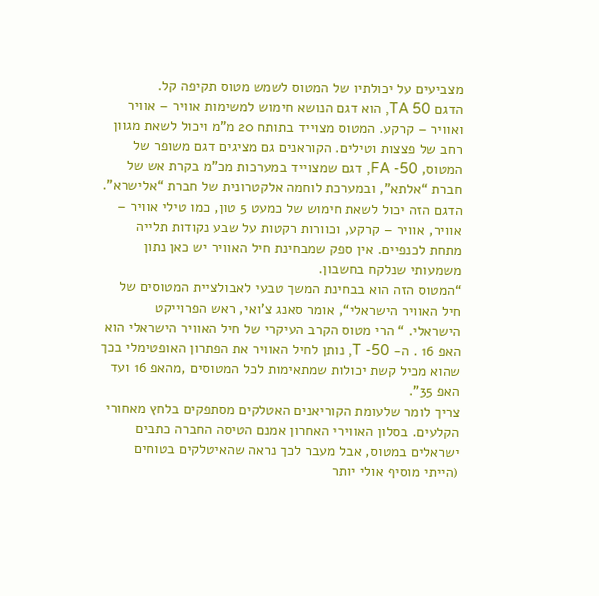מצביעים על יכולתיו של המטוס לשמש מטוס תקיפה קל.
הדגם TA 50, הוא דגם הנושא חימוש למשימות אוויר – אוויר ואוויר – קרקע. המטוס מצוייד בתותח 20 מ”מ ויכול לשאת מגוון רחב של פצצות וטילים. הקוראנים גם מציגים דגם משופר של המטוס, FA -50, דגם שמצוייד במערכות מכ”מ בקרת אש של חברת “אלתא”, ובמערכת לוחמה אלקטרונית של חברת “אלישרא”. הדגם הזה יכול לשאת חימוש של כמעט 5 טון, כמו טילי אוויר – אוויר, אוויר – קרקע, וכוורות רקטות על שבע נקודות תלייה מתחת לכנפיים. אין ספק שמבחינת חיל האוויר יש כאן נתון משמעותי שנלקח בחשבון.
“המטוס הזה הוא בבחינת המשך טבעי לאבולציית המטוסים של חיל האוויר הישראלי“, אומר סאנג צ’ואי, ראש הפרוייקט הישראלי. “ הרי מטוס הקרב העיקרי של חיל האוויר הישראלי הוא האפ 16 . ה- T -50, נותן לחיל האוויר את הפתרון האופטימלי בכך שהוא מכיל קשת יכולות שמתאימות לכל המטוסים ,מהאפ 16 ועד האפ 35”.
צריך לומר שלעומת הקוריאנים האטלקים מסתפקים בלחץ מאחורי הקלעים. בסלון האווירי האחרון אמנם הטיסה החברה כתבים ישראלים במטוס, אבל מעבר לכך נראה שהאיטלקים בטוחים (הייתי מוסיף אולי יותר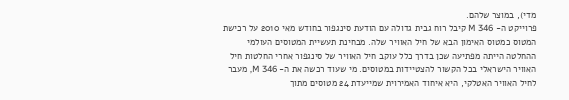מדי), במוצר שלהם.
פרוייקט ה- M 346 קיבל רוח גבית גדולה עם הודעת סינגפור בחודש מאי 2010 על רכישת המטוס כמטוס האימון הבא של חיל האוויר שלה. מבחינת תעשיית המטוסים העולמי ההחלטה הייתה מפתיעה שכן בדרך כלל עוקב חיל האוויר של סינגפור אחרי החלטות חיל האוויר הישראלי בכל הקשור להצטיידות במטוסים. מי שעוד רכשה את ה- M 346, מעבר לחיל האוויר האטלקי, היא איחוד האמירוית שמייעדת 24 מטוסים מתוך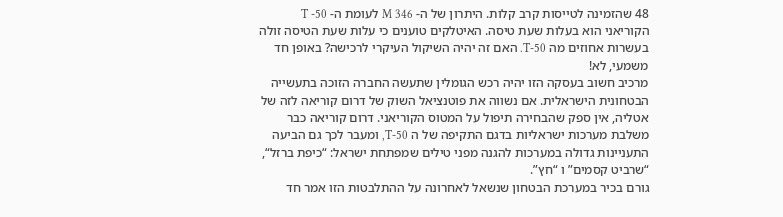48 שהזמינה לטייסות קרב קלות. היתרון של ה- M 346 לעומת ה- T -50 הקוריאני הוא בעלות שעת טיסה. האיטלקים טוענים כי עלות שעת הטיסה זולה בעשרות אחוזים מה T-50. האם זה יהיה השיקול העיקרי לרכישה? באופן חד משמעי, לא!
מרכיב חשוב בעסקה הזו יהיה רכש הגומלין שתעשה החברה הזוכה בתעשייה הבטחונית הישראלית. אם נשווה את פוטנציאל השוק של דרום קוריאה לזה של אטליה, אין ספק שהבחירה תיפול על המטוס הקוריאני. דרום קוריאה כבר משלבת מערכות ישראליות בדגם התקיפה של ה T-50, ומעבר לכך גם הביעה התעניינות גדולה במערכות להגנה מפני טילים שמפתחת ישראל: “כיפת ברזל“, “שרביט קסמים” ו “חץ”.
גורם בכיר במערכת הבטחון שנשאל לאחרונה על ההתלבטות הזו אמר חד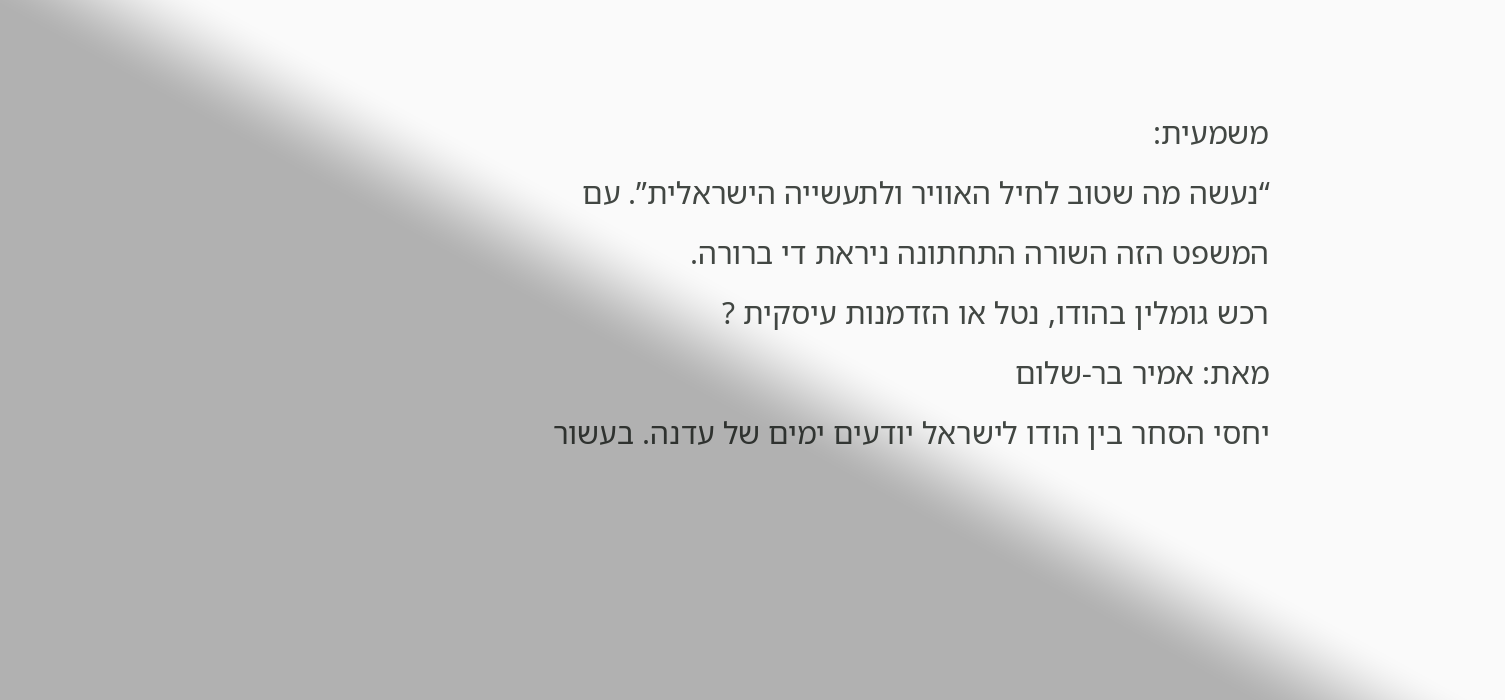משמעית:
“נעשה מה שטוב לחיל האוויר ולתעשייה הישראלית”. עם המשפט הזה השורה התחתונה ניראת די ברורה.
רכש גומלין בהודו, נטל או הזדמנות עיסקית ?
מאת: אמיר בר-שלום
יחסי הסחר בין הודו לישראל יודעים ימים של עדנה. בעשור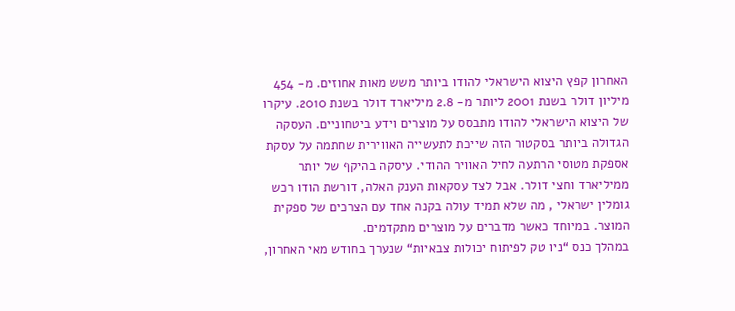האחרון קפץ היצוא הישראלי להודו ביותר משש מאות אחוזים. מ- 454 מיליון דולר בשנת 2001 ליותר מ- 2.8 מיליארד דולר בשנת 2010. עיקרו של היצוא הישראלי להודו מתבסס על מוצרים וידע ביטחוניים. העסקה הגדולה ביותר בסקטור הזה שייכת לתעשייה האווירית שחתמה על עסקת אספקת מטוסי הרתעה לחיל האוויר ההודי. עיסקה בהיקף של יותר ממיליארד וחצי דולר. אבל לצד עסקאות הענק האלה, דורשת הודו רכש גומלין ישראלי , מה שלא תמיד עולה בקנה אחד עם הצרכים של ספקית המוצר. במיוחד כאשר מדברים על מוצרים מתקדמים.
במהלך כנס “ניו טק לפיתוח יכולות צבאיות“ שנערך בחודש מאי האחרון,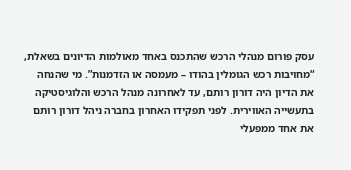עסק פורום מנהלי הרכש שהתכנס באחד מאולמות הדיונים בשאלת, “מחויבות רכש הגומלין בהודו – מעמסה או הזדמנות”. מי שהנחה את הדיון היה דורון רותם, עד לאחרונה מנהל הרכש והלוגיסטיקה בתעשייה האווירית. לפני תפקידו האחרון בחברה ניהל דורון רותם את אחד ממפעלי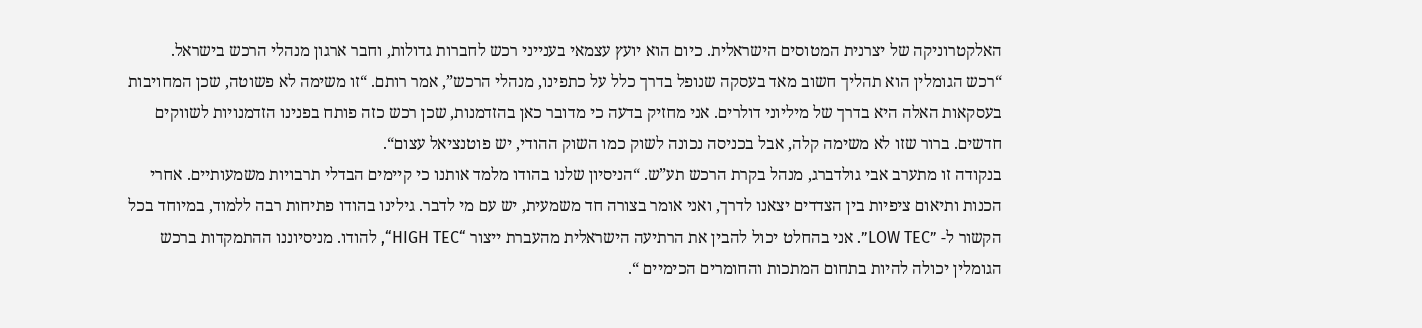האלקטרוניקה של יצרנית המטוסים הישראלית. כיום הוא יועץ עצמאי בענייני רכש לחברות גדולות, וחבר ארגון מנהלי הרכש בישראל.
“רכש הגומלין הוא תהליך חשוב מאד בעסקה שנופל בדרך כלל על כתפינו, מנהלי הרכש”, אמר רותם. “זו משימה לא פשוטה, שכן המחויבות בעסקאות האלה היא בדרך של מיליוני דולרים. אני מחזיק בדעה כי מדובר כאן בהזדמנות, שכן רכש כזה פותח בפנינו הזדמנויות לשווקים חדשים. ברור שזו לא משימה קלה, אבל בכניסה נכונה לשוק כמו השוק ההודי, יש פוטנציאל עצום“.
בנקודה זו מתערב אבי גולדברג, מנהל בקרת הרכש תע”ש. “הניסיון שלנו בהודו מלמד אותנו כי קיימים הבדלי תרבויות משמעותיים. אחרי הכנות ותיאום ציפיות בין הצדדים יצאנו לדרך, ואני אומר בצורה חד משמעית, יש עם מי לדבר. גילינו בהודו פתיחות רבה ללמוד, במיוחד בכל הקשור ל- ”LOW TEC”. אני בהחלט יכול להבין את הרתיעה הישראלית מהעברת ייצור “HIGH TEC“, להודו. מניסיוננו ההתמקדות ברכש הגומלין יכולה להיות בתחום המתכות והחומרים הכימיים “.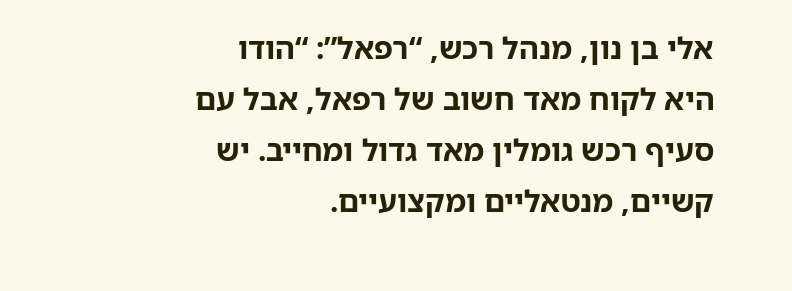אלי בן נון, מנהל רכש, “רפאל”: “הודו היא לקוח מאד חשוב של רפאל, אבל עם סעיף רכש גומלין מאד גדול ומחייב. יש קשיים, מנטאליים ומקצועיים.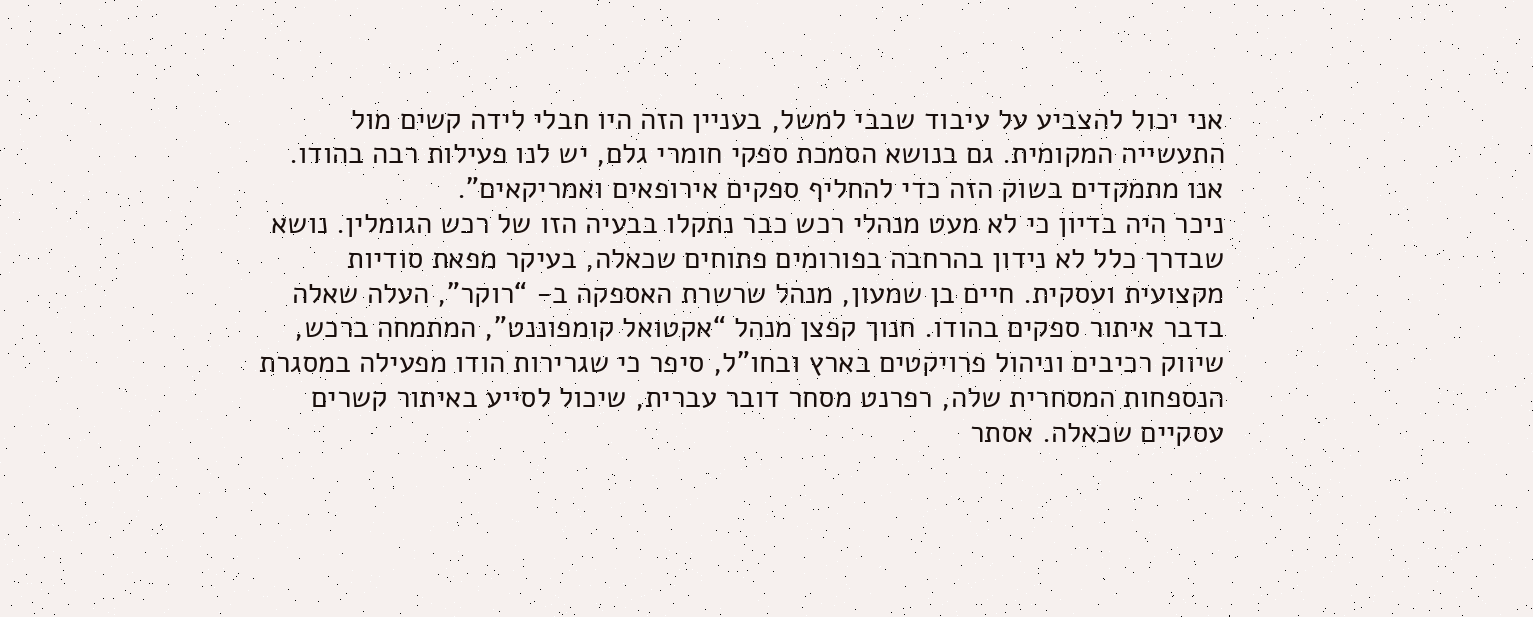אני יכול להצביע על עיבוד שבבי למשל, בעניין הזה היו חבלי לידה קשים מול התעשייה המקומית. גם בנושא הסמכת ספקי חומרי גלם, יש לנו פעילות רבה בהודו. אנו מתמקדים בשוק הזה כדי להחליף ספקים אירופאים ואמריקאים”.
ניכר היה בדיון כי לא מעט מנהלי רכש כבר נתקלו בבעיה הזו של רכש הגומלין. נושא שבדרך כלל לא נידון בהרחבה בפורומים פתוחים שכאלה, בעיקר מפאת סודיות מקצועית ועסקית. חיים בן שמעון, מנהל שרשרת האספקה ב- “רוקר”, העלה שאלה בדבר איתור ספקים בהודו. חנוך קפצן מנהל “אקטואל קומפוננט”, המתמחה ברכש, שיווק רכיבים וניהול פרויקטים בארץ ובחו”ל, סיפר כי שגרירות הודו מפעילה במסגרת הנספחות המסחרית שלה, רפרנט מסחר דובר עברית, שיכול לסייע באיתור קשרים עסקיים שכאלה. אסתר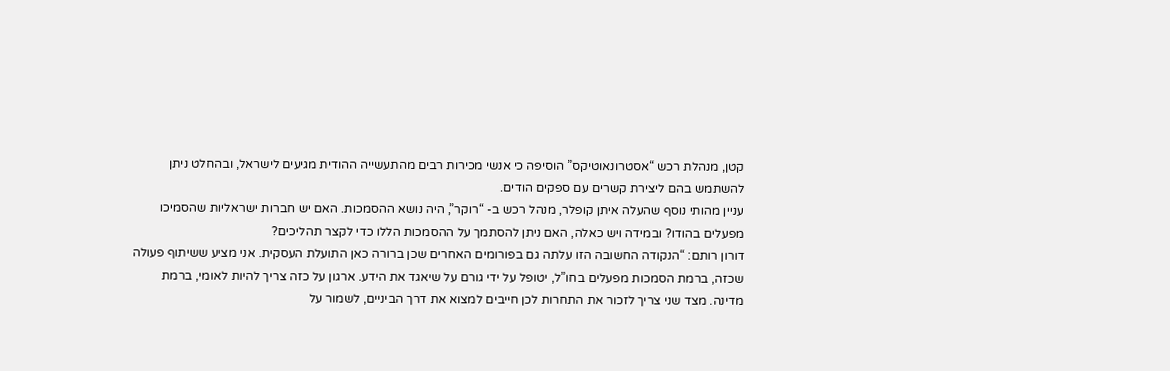קטן, מנהלת רכש “אסטרונאוטיקס” הוסיפה כי אנשי מכירות רבים מהתעשייה ההודית מגיעים לישראל, ובהחלט ניתן להשתמש בהם ליצירת קשרים עם ספקים הודים.
עניין מהותי נוסף שהעלה איתן קופלר, מנהל רכש ב- “רוקר”, היה נושא ההסמכות. האם יש חברות ישראליות שהסמיכו מפעלים בהודו? ובמידה ויש כאלה, האם ניתן להסתמך על ההסמכות הללו כדי לקצר תהליכים?
דורון רותם: “הנקודה החשובה הזו עלתה גם בפורומים האחרים שכן ברורה כאן התועלת העסקית. אני מציע ששיתוף פעולה שכזה, ברמת הסמכות מפעלים בחו”ל, יטופל על ידי גורם על שיאגד את הידע. ארגון על כזה צריך להיות לאומי, ברמת מדינה. מצד שני צריך לזכור את התחרות לכן חייבים למצוא את דרך הביניים, לשמור על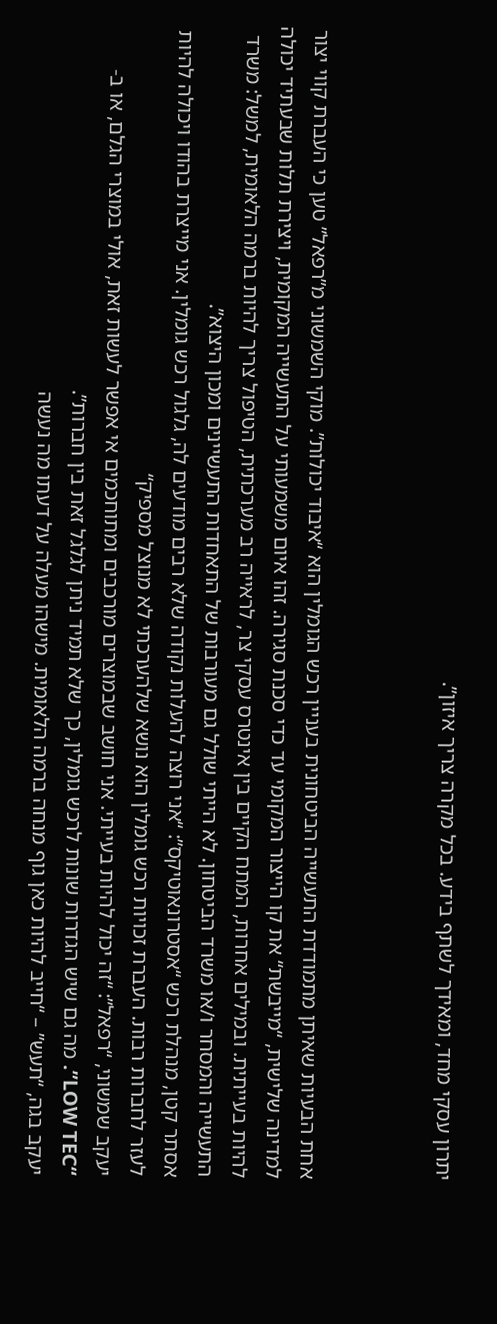יתרון עסקי מחד, ומאידך לשתף בידע. בכל מקרה צריך איזון”.



אחת הבעיות שאיתן מתמודדת התעשייה הביטחונית בעניין רכש הגומלין הוא “איבוד יכולות”. מוקי השמשוני מ”רפאל” טען כי העברת קווי יצור למדינה שלישית, “מייבשת“ את קו הייצור המקומי עד כדי סכנת סגירה. זהו איום משמעותי על התעשייה המקומית, ויצירת תלות שבעתיד יכולה להיות בעייתית. ובמילים אחרות, המתח הקיים בין אינטרס עסקי צר, לראייה רב מערכתית, הטיפול צריך להיות ברמה הלאומית, למשל: משרד התעשייה והמסחר ו/או משרד הביטחון. לא הייתי שולל גם מעורבות של התאחדות התעשיינים ומכון היצוא”.
אסתר קטן, מנהלת רכש “אסטרונאוטיקס”: “אני רוצה להעלות נקודה שלא רבים מודעים לה, גלגול רכש גומלין. אני מייצרת בהודו ויכולה להיות לעזר לחברות רבות. העברת זכויות רכש גומלין הוא נושא שלהערכתי לא מנוצל מספיק“
יעקב שמשוני, “רפאל”: “זה יכול להיות בעייתי. אני חושב שבמוצרים מורכבים ומתוחכמים אי אפשר לעשות זאת, אולי במוצרי הגלם, או ב- “LOW TEC”. מה גם שיש הגדרות שונות לרכש גומלין, כך שלא תמיד ניתן לגלגל זאת בין חברות”.
יעקב בגה, “תעש” – “חייב להיות כאן גוף מנחה ברמה הלאומית. מישהו מעלה על דעתו מה נעשה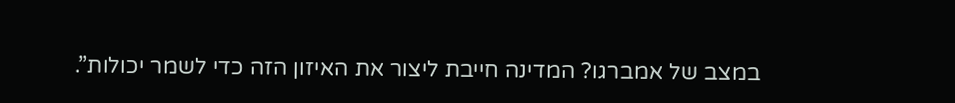במצב של אמברגו? המדינה חייבת ליצור את האיזון הזה כדי לשמר יכולות”.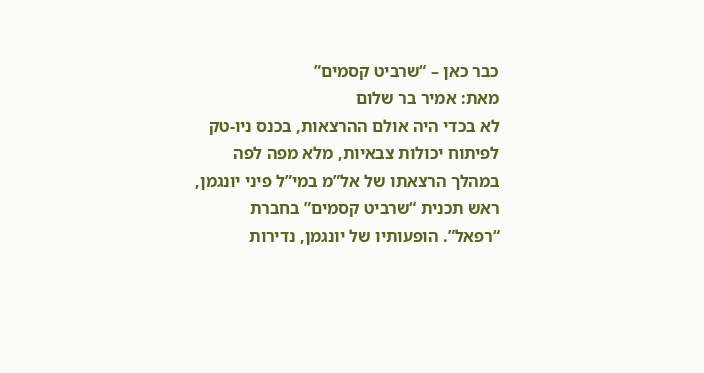כבר כאן – “שרביט קסמים”
מאת: אמיר בר שלום
לא בכדי היה אולם ההרצאות, בכנס ניו-טק לפיתוח יכולות צבאיות, מלא מפה לפה במהלך הרצאתו של אל”מ במי”ל פיני יונגמן, ראש תכנית “שרביט קסמים” בחברת “רפאל”. הופעותיו של יונגמן, נדירות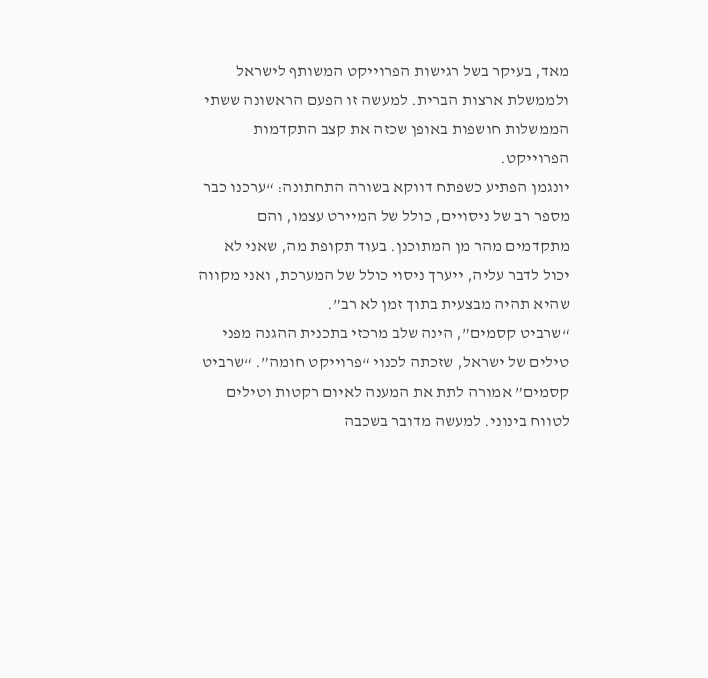מאד, בעיקר בשל רגישות הפרוייקט המשותף לישראל ולממשלת ארצות הברית. למעשה זו הפעם הראשונה ששתי הממשלות חושפות באופן שכזה את קצב התקדמות הפרוייקט.
יונגמן הפתיע כשפתח דווקא בשורה התחתונה: “ערכנו כבר מספר רב של ניסויים, כולל של המיירט עצמו, והם מתקדמים מהר מן המתוכנן. בעוד תקופת מה, שאני לא יכול לדבר עליה, ייערך ניסוי כולל של המערכת, ואני מקווה שהיא תהיה מבצעית בתוך זמן לא רב”.
“שרביט קסמים”, הינה שלב מרכזי בתכנית ההגנה מפני טילים של ישראל, שזכתה לכנוי “פרוייקט חומה”. “שרביט קסמים” אמורה לתת את המענה לאיום רקטות וטילים לטווח בינוני. למעשה מדובר בשכבה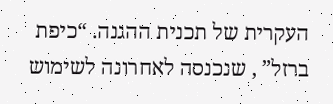העקרית של תכנית ההגנה. “כיפת ברזל” , שנכנסה לאחרונה לשימוש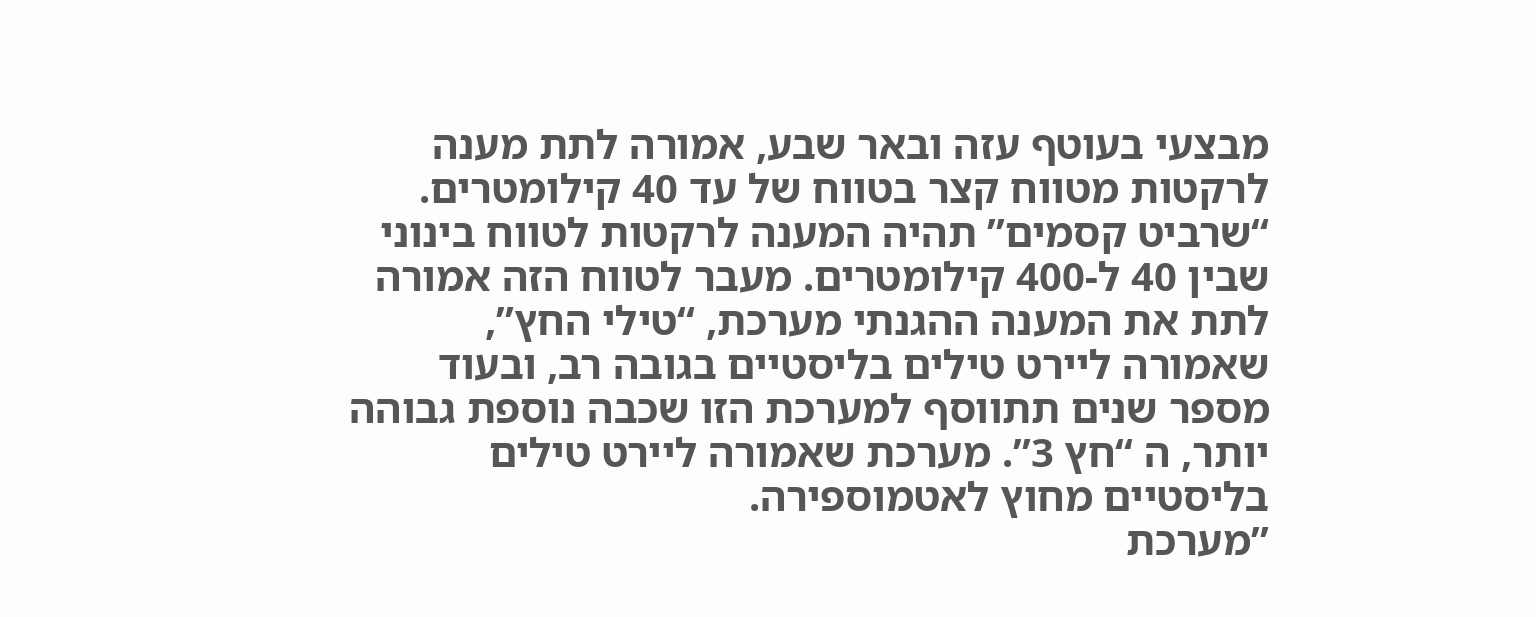מבצעי בעוטף עזה ובאר שבע, אמורה לתת מענה לרקטות מטווח קצר בטווח של עד 40 קילומטרים. “שרביט קסמים” תהיה המענה לרקטות לטווח בינוני שבין 40 ל-400 קילומטרים. מעבר לטווח הזה אמורה לתת את המענה ההגנתי מערכת, “טילי החץ”, שאמורה ליירט טילים בליסטיים בגובה רב, ובעוד מספר שנים תתווסף למערכת הזו שכבה נוספת גבוהה יותר, ה “חץ 3”. מערכת שאמורה ליירט טילים בליסטיים מחוץ לאטמוספירה.
”מערכת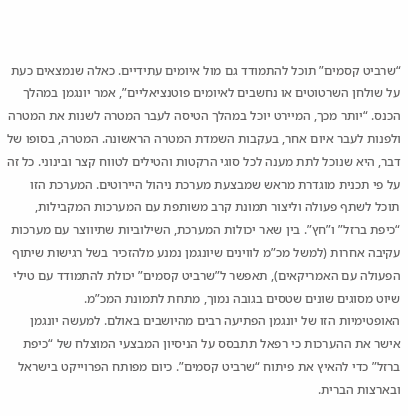“שרביט קסמים” תוכל להתמודד גם מול איומים עתידיים. כאלה שנמצאים כעת על שולחן השרטוטים או נחשבים לאיומים פוטנציאליים”, אמר יונגמן במהלך הכנס. “יותר מכך, המיירט יוכל במהלך הטיסה לעבר המטרה לשנות את המטרה ולפנות לעבר איום אחר, בעקבות השמדת המטרה הראשונה. המטרה, בסופו של דבר, היא שנוכל לתת מענה לכל סוגי הרקטות והטילים לטווח קצר ובינוני. כל זה על פי תכנית מוגדרת מראש שמבצעת מערכת ניהול היירוטים. המערכת הזו תוכל לשתף פעולה וליצור תמונת קרב משותפת עם המערכות המקבילות, “כיפת ברזל” ו”חץ”. בין שאר יכולות המערכת, השילוביות שתיווצר עם מערכות עקיבה אחרות (למשל מכ”מ לווינים שיונגמן נמנע מלהזכיר בשל רגישות שיתוף הפעולה עם האמריקאים), תאפשר ל”שרביט קסמים” יכולת להתמודד עם טילי שיוט מסוגים שונים שטסים בגובה נמוך, מתחת לתמונת המכ”מ.
האופטימיות הזו של יונגמן הפתיעה רבים מהיושבים באולם. למעשה יונגמן אישר את ההערכות כי רפאל תתבסס על הניסיון המבצעי המוצלח של “כיפת ברזל” כדי להאיץ את פיתוח “שרביט קסמים”. כיום מפותח הפרוייקט בישראל ובארצות הברית.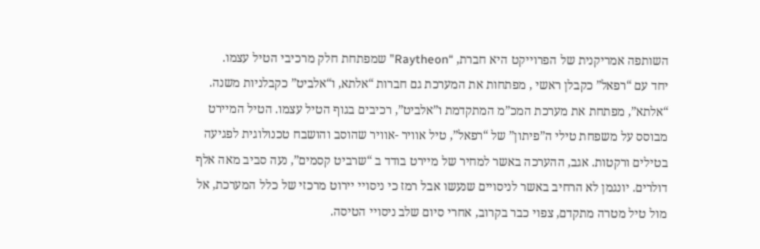השותפה אמריקנית של הפרוייקט היא חברת, “Raytheon” שמפתחת חלק מרכיבי הטיל עצמו.
יחד עם “רפאל” כקבלן ראשי , מפתחות את המערכת גם חברות “אלתא, ו“אלביט” כקבלניות משנה. “אלתא”, מפתחת את מערכת המכ”מ המתקדמת ו”אלביט”, רכיבים בגוף הטיל עצמו. הטיל המיירט מבוסס על משפחת טילי ה”פיתון” של “רפאל”, טיל אוויר -אוויר שהוסב והושבח טכנולוגית לפגיעה בטילים ורקטות. אגב, ההערכה באשר למחיר של מיירט בודד ב “שרביט קסמים”, נעה סביב מאה אלף דולרים. יונגמן לא הרחיב באשר לניסויים שנעשו אבל רמז כי ניסויי יירוט מרכזי של כלל המערכת, אל מול טיל מטרה מתקדם, צפוי כבר בקרוב, אחרי סיום שלב ניסויי הטיסה.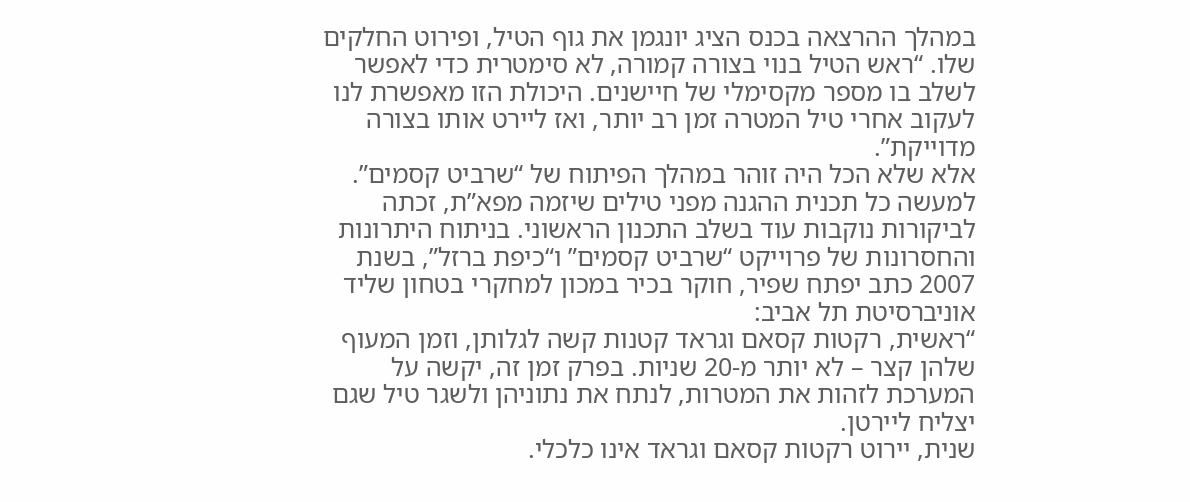במהלך ההרצאה בכנס הציג יונגמן את גוף הטיל, ופירוט החלקים שלו. “ראש הטיל בנוי בצורה קמורה, לא סימטרית כדי לאפשר לשלב בו מספר מקסימלי של חיישנים. היכולת הזו מאפשרת לנו לעקוב אחרי טיל המטרה זמן רב יותר, ואז ליירט אותו בצורה מדוייקת”.
אלא שלא הכל היה זוהר במהלך הפיתוח של “שרביט קסמים”. למעשה כל תכנית ההגנה מפני טילים שיזמה מפא”ת, זכתה לביקורות נוקבות עוד בשלב התכנון הראשוני. בניתוח היתרונות והחסרונות של פרוייקט “שרביט קסמים” ו“כיפת ברזל”, בשנת 2007 כתב יפתח שפיר, חוקר בכיר במכון למחקרי בטחון שליד אוניברסיטת תל אביב:
“ראשית, רקטות קסאם וגראד קטנות קשה לגלותן, וזמן המעוף שלהן קצר – לא יותר מ-20 שניות. בפרק זמן זה, יקשה על המערכת לזהות את המטרות, לנתח את נתוניהן ולשגר טיל שגם יצליח ליירטן.
שנית, יירוט רקטות קסאם וגראד אינו כלכלי.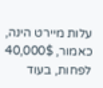עלות מיירט הינה, כאמור, 40,000$ לפחות, בעוד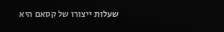שעלות ייצורו של קסאם היא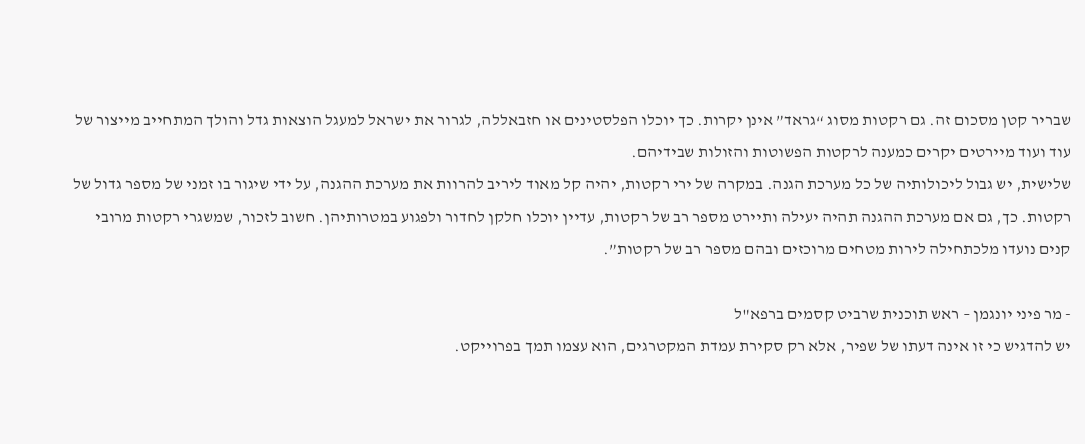שבריר קטן מסכום זה. גם רקטות מסוג “גראד” אינן יקרות. כך יוכלו הפלסטינים או חזבאללה, לגרור את ישראל למעגל הוצאות גדל והולך המתחייב מייצור של עוד ועוד מיירטים יקרים כמענה לרקטות הפשוטות והזולות שבידיהם.
שלישית, יש גבול ליכולותיה של כל מערכת הגנה. במקרה של ירי רקטות, יהיה קל מאוד ליריב להרוות את מערכת ההגנה, על ידי שיגור בו זמני של מספר גדול של רקטות. כך, גם אם מערכת ההגנה תהיה יעילה ותיירט מספר רב של רקטות, עדיין יוכלו חלקן לחדור ולפגוע במטרותיהן. חשוב לזכור, שמשגרי רקטות מרובי קנים נועדו מלכתחילה לירות מטחים מרוכזים ובהם מספר רב של רקטות”.

- מר פיני יונגמן – ראש תוכנית שרביט קסמים ברפא"ל
יש להדגיש כי זו אינה דעתו של שפיר, אלא רק סקירת עמדת המקטרגים, הוא עצמו תמך בפרוייקט.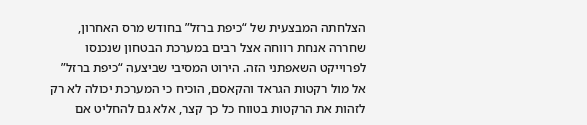הצלחתה המבצעית של “כיפת ברזל” בחודש מרס האחרון, שחררה אנחת רווחה אצל רבים במערכת הבטחון שנכנסו לפרוייקט השאפתני הזה. הירוט המסיבי שביצעה “כיפת ברזל” אל מול רקטות הגראד והקאסם, הוכיח כי המערכת יכולה לא רק לזהות את הרקטות בטווח כל כך קצר, אלא גם להחליט אם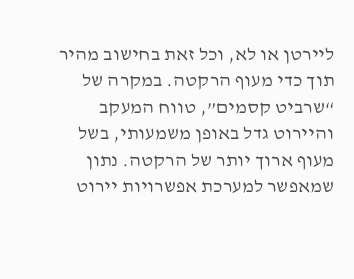ליירטן או לא, וכל זאת בחישוב מהיר תוך כדי מעוף הרקטה. במקרה של “שרביט קסמים”, טווח המעקב והיירוט גדל באופן משמעותי, בשל מעוף ארוך יותר של הרקטה. נתון שמאפשר למערכת אפשרויות יירוט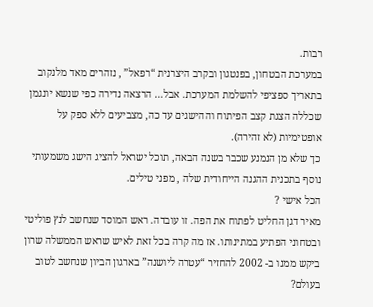רבות.
במערכת הבטחון, בפנטגון ובקרב היצרנית “רפאל” , נזהרים מאד מלנקוב בתאריך ספציפי להשלמת המערכת. אבל… הרצאה נדירה כפי שנשא יונגמן שכללה הצגת קצב הפיתוח וההישגים עד כה, מצביעים ללא ספק על אופטימיות (לא זהירה).
כך שלא מן הנמנע שכבר בשנה הבאה, תוכל ישראל להציג הישג משמעותי נוסף בתכנית ההגנה הייחודית שלה , מפני טילים.
הכל אישי ?
מאיר דגן החליט לפתוח את הפה. זו עובדה. ראש המוסד שנחשב לנץ פוליטי ובטחוני הפתיע במתינותו. אז מה קרה בכל זאת לאיש שראש הממשלה שרון ביקש ממנו ב- 2002 להחזיר “עטרה ליושנה” בארגון הביון שנחשב לטוב בעולם?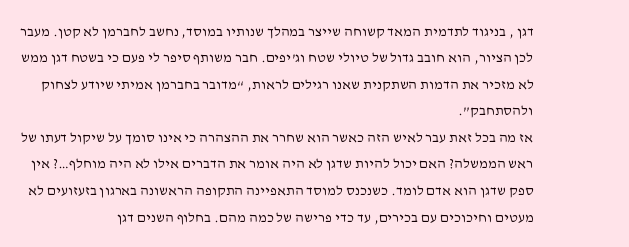דגן , בניגוד לתדמית המאד קשוחה שייצר במהלך שנותיו במוסד, נחשב לחברמן לא קטן. מעבר לכן הציור, הוא חובב גדול של טיולי שטח וג’יפים. חבר משותף סיפר לי פעם כי בשטח דגן ממש לא מזכיר את הדמות השתקנית שאנו רגילים לראות, “מדובר בחברמן אמיתי שיודע לצחוק ולהסתחבק”.
אז מה בכל זאת עבר לאיש הזה כאשר הוא שחרר את ההצהרה כי אינו סומך על שיקול דעתו של ראש הממשלה? האם יכול להיות שדגן לא היה אומר את הדברים אילו לא היה מוחלף…? אין ספק שדגן הוא אדם לומד. כשנכנס למוסד התאפיינה התקופה הראשונה בארגון בזעזועים לא מעטים וחיכוכים עם בכירים, עד כדי פרישה של כמה מהם. בחלוף השנים דגן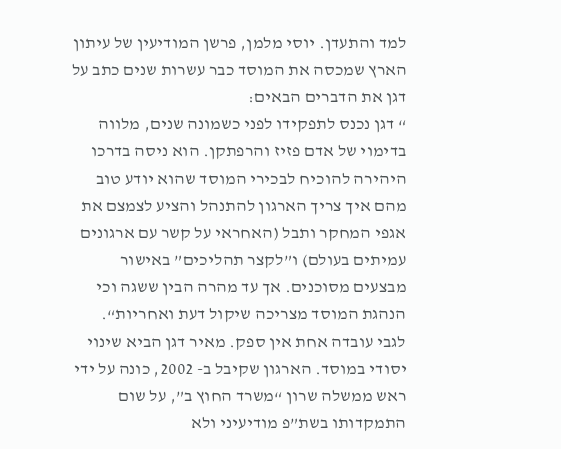למד והתעדן. יוסי מלמן, פרשן המודיעין של עיתון הארץ שמכסה את המוסד כבר עשרות שנים כתב על דגן את הדברים הבאים:
“ דגן נכנס לתפקידו לפני כשמונה שנים, מלווה בדימוי של אדם פזיז והרפתקן. הוא ניסה בדרכו היהירה להוכיח לבכירי המוסד שהוא יודע טוב מהם איך צריך הארגון להתנהל והציע לצמצם את אגפי המחקר ותבל (האחראי על קשר עם ארגונים עמיתים בעולם) ו”לקצר תהליכים” באישור מבצעים מסוכנים. אך עד מהרה הבין ששגה וכי הנהגת המוסד מצריכה שיקול דעת ואחריות“.
לגבי עובדה אחת אין ספק. מאיר דגן הביא שינוי יסודי במוסד. הארגון שקיבל ב- 2002, כונה על ידי ראש ממשלה שרון “משרד החוץ ב”, על שום התמקדותו בשת”פ מודיעיני ולא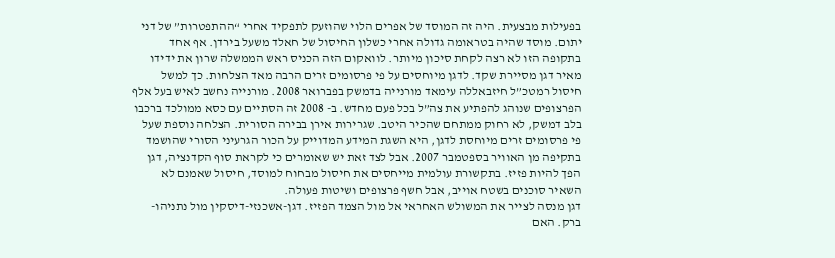בפעילות מבצעית. היה זה המוסד של אפרים הלוי שהוזעק לתפקיד אחרי “ההתפטרות” של דני יתום. מוסד שהיה בטראומה גדולה אחרי כשלון החיסול של חאלד משעל בירדן. אף אחד בתקופה הזו לא רצה לקחת סיכון מיותר. לוואקום הזה הכניס ראש הממשלה שרון את ידידו מאיר דגן מסיירת שקד. לדגן מיוחסים על פי פרסומים זרים הרבה מאד הצלחות. כך למשל חיסול רמטכ”ל חיזבאללה עימאד מורנייה בדמשק בפברואר 2008. מורנייה נחשב לאיש בעל אלף הפרצופים שנוהג להפתיע את צה”ל בכל פעם מחדש. ב- 2008 זה הסתיים עם כסא ממולכד ברכבו בלב דמשק, לא רחוק ממתחם שהכיר היטב. שגרירות אירן בבירה הסורית. הצלחה נוספת שעל פי פרסומים זרים מיוחסת לדגן, היא השגת המידע המדוייק על הכור הגרעיני הסורי שהושמד בתקיפה מן האוויר בספטמבר 2007. אבל לצד זאת יש שאומרים כי לקראת סוף הקדנציה, דגן הפך להיות פזיז. בתקשורת עולמית מייחסים את חיסול מבחוח למוסד, חיסול שאמנם לא השאיר סוכנים בשטח אוייב, אבל חשף פרצופים ושיטות פעולה.
דגן מנסה לצייר את המשולש האחראי אל מול הצמד הפזיז. דגן-אשכנזי-דיסקין מול נתניהו-ברק. האם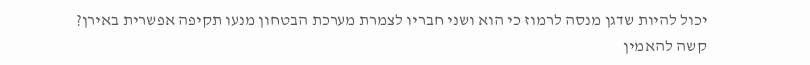יכול להיות שדגן מנסה לרמוז כי הוא ושני חבריו לצמרת מערכת הבטחון מנעו תקיפה אפשרית באירן?
קשה להאמין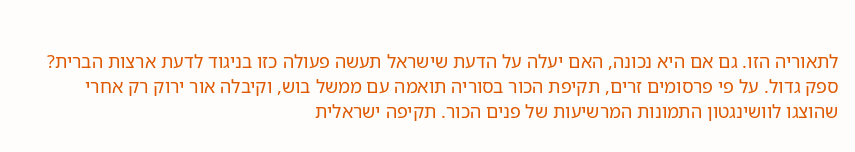לתאוריה הזו. גם אם היא נכונה, האם יעלה על הדעת שישראל תעשה פעולה כזו בניגוד לדעת ארצות הברית? ספק גדול. על פי פרסומים זרים, תקיפת הכור בסוריה תואמה עם ממשל בוש, וקיבלה אור ירוק רק אחרי שהוצגו לוושינגטון התמונות המרשיעות של פנים הכור. תקיפה ישראלית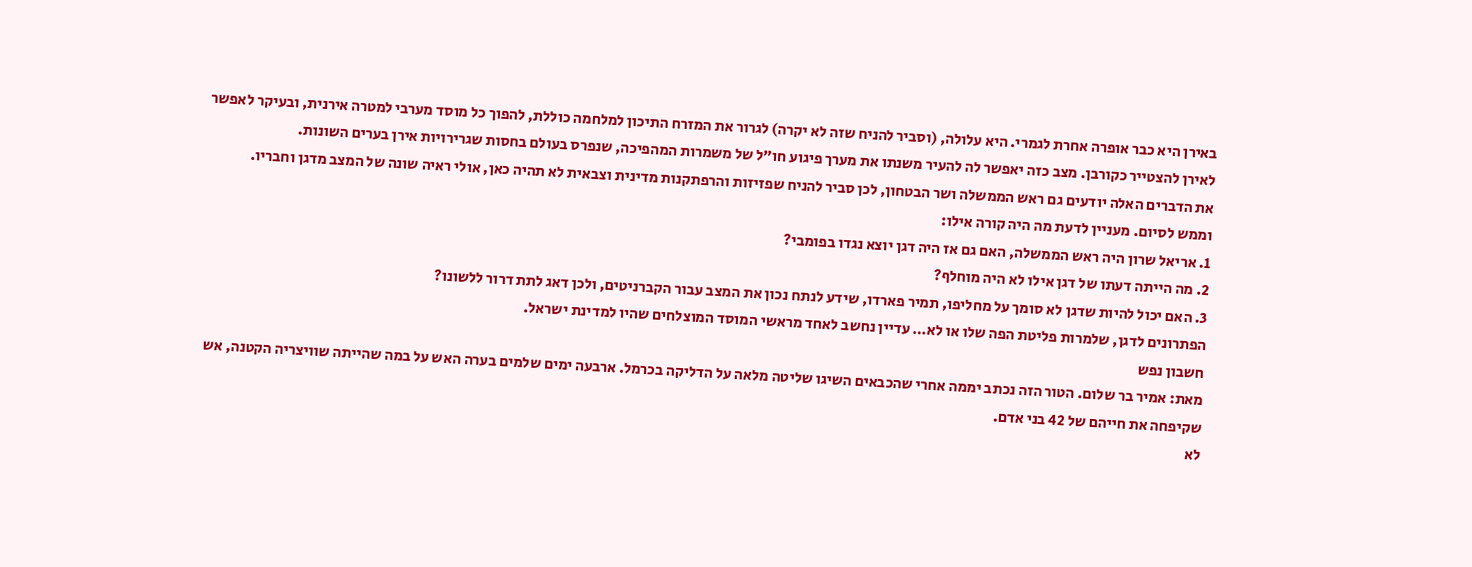באירן היא כבר אופרה אחרת לגמרי. היא עלולה, (וסביר להניח שזה לא יקרה) לגרור את המזרח התיכון למלחמה כוללת, להפוך כל מוסד מערבי למטרה אירנית, ובעיקר לאפשר לאירן להצטייר כקורבן. מצב כזה יאפשר לה להעיר משנתו את מערך פיגוע חו”ל של משמרות המהפיכה, שנפרס בעולם בחסות שגרירויות אירן בערים השונות.
את הדברים האלה יודעים גם ראש הממשלה ושר הבטחון, לכן סביר להניח שפזיזות והרפתקנות מדינית וצבאית לא תהיה כאן, אולי ראיה שונה של המצב מדגן וחבריו.
וממש לסיום. מעניין לדעת מה היה קורה אילו:
1. אריאל שרון היה ראש הממשלה, האם גם אז היה דגן יוצא נגדו בפומבי?
2. מה הייתה דעתו של דגן אילו לא היה מוחלף?
3. האם יכול להיות שדגן לא סומך על מחליפו, תמיר פארדו, שידע לנתח נכון את המצב עבור הקברניטים, ולכן דאג לתת דרור ללשונו?
הפתרונים לדגן, שלמרות פליטת הפה שלו או לא… עדיין נחשב לאחד מראשי המוסד המוצלחים שהיו למדינת ישראל.
חשבון נפש
מאת: אמיר בר שלום. הטור הזה נכתב יממה אחרי שהכבאים השיגו שליטה מלאה על הדליקה בכרמל. ארבעה ימים שלמים בערה האש על במה שהייתה שוויצריה הקטנה, אש שקיפחה את חייהם של 42 בני אדם.
לא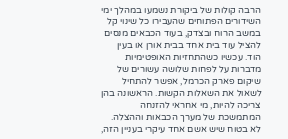הרבה קולות של ביקורת נשמעו במהלך ימי השידורים הפתוחים שהעבירו כל שינוי קל במשב הרוח ובצדק, בעוד הכבאים מנסים להציל עוד בית אחד בבית אורן או בעין הוד. עכשיו כשהתחזיות האופטימיות מדברות על לפחות שלושה עשורים של שיקום פארק הכרמל, אפשר להתחיל לשאול את השאלות הקשות. הראשונה בהן צריכה להיות, מי אחראי להזנחה המתמשכת של מערך הכבאות וההצלה.
לא בטוח שיש אשם אחד עיקרי בעניין הזה,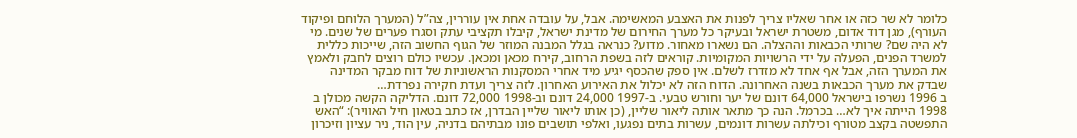כלומר לא שר כזה או אחר שאליו צריך לפנות את האצבע המאשימה. אבל, על עובדה אחת אין עוררין, צה”ל (המערך הלוחם ופיקוד העורף), מגן דוד אדום, משטרת ישראל ובעיקר כל מערך החירום של מדינת ישראל, קיבלו תקציבי עתק וסגרו פערים של שנים. מי לא היה שם? שרותי הכבאות וההצלה. הם נשארו מאחור. מדוע? כנראה בגלל המבנה המוזר של הגוף החשוב הזה, שייכות כללית למשרד הפנים, הפעלה על ידי הרשויות המקומיות. קוראים לזה בשפת הרחוב, קירח מכאן ומכאן. עכשיו כולם רוצים לחבק ולאמץ את המערך הזה, אבל אף אחד לא מזדרז לשלם. אין ספק שהכסף יגיע מיד אחרי המסקנות הראשוניות של דוח מבקר המדינה שבדק את מערך הכבאות בשנה האחרונה. הדוח הזה לא יכלול את האירוע האחרון. לזה צריך ועדת חקירה נפרדת…
ב 1996 נשרפו בישראל 64,000 דונם של יער וחורש טבעי. ב-1997 24,000 דונם וב-1998 72,000 דונם. הדליקה הקשה מכולן ב 1998 הייתה איך לא… בכרמל. הנה כך מתאר אותה ליאור שליין, (כן אותו ליאור שליין הבדרן, אז כתב בטאון חיל האוויר): “האש התפשטה בקצב מטורף וכילתה עשרות דונמים, עשרות בתים נפגעו, ואלפי תושבים פונו מבתיהם בדניה, עין הוד, ניר עציון וזיכרון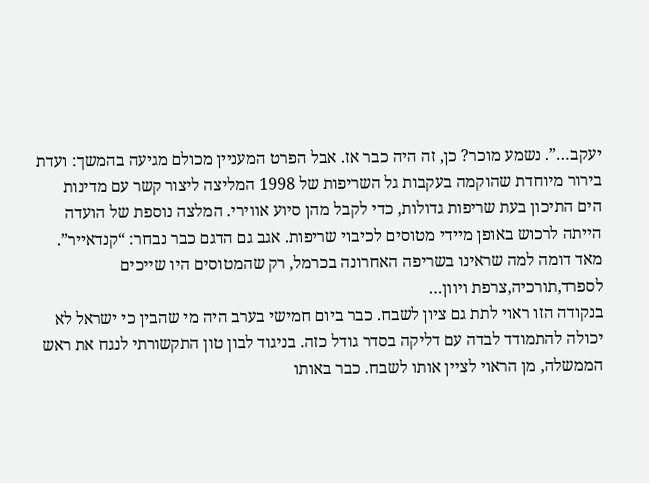יעקב…”. נשמע מוכר? כן, זה היה כבר אז. אבל הפרט המעניין מכולם מגיעה בהמשך: ועדת בירור מיוחדת שהוקמה בעקבות גל השריפות של 1998 המליצה ליצור קשר עם מדינות הים התיכון בעת שריפות גדולות, כדי לקבל מהן סיוע אווירי. המלצה נוספת של הועדה הייתה לרכוש באופן מיידי מטוסים לכיבוי שריפות. אגב גם הדגם כבר נבחר: “קנדאייר”.
מאד דומה למה שראינו בשריפה האחרונה בכרמל, רק שהמטוסים היו שייכים לספרד,תורכיה,צרפת ויוון…
בנקודה הזו ראוי לתת גם ציון לשבח. כבר ביום חמישי בערב היה מי שהבין כי ישראל לא יכולה להתמודד לבדה עם דליקה בסדר גודל כזה. בניגוד לבון טון התקשורתי לנגח את ראש הממשלה, מן הראוי לציין אותו לשבח. כבר באותו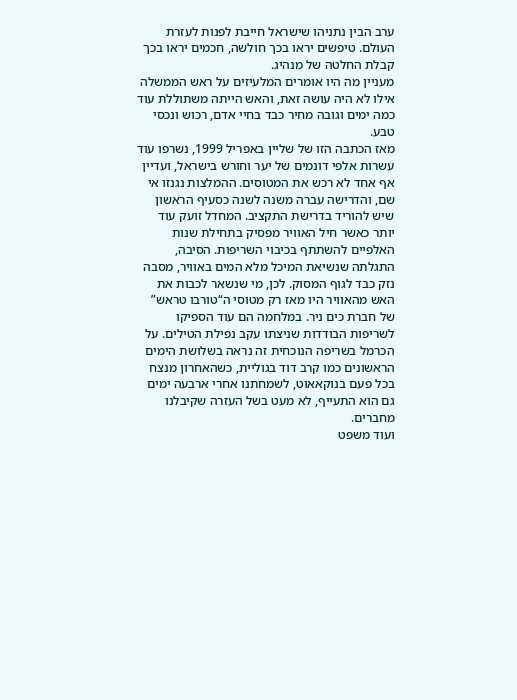ערב הבין נתניהו שישראל חייבת לפנות לעזרת העולם. טיפשים יראו בכך חולשה, חכמים יראו בכך קבלת החלטה של מנהיג.
מעניין מה היו אומרים המלעיזים על ראש הממשלה אילו לא היה עושה זאת, והאש הייתה משתוללת עוד כמה ימים וגובה מחיר כבד בחיי אדם, רכוש ונכסי טבע.
מאז הכתבה הזו של שליין באפריל 1999, נשרפו עוד עשרות אלפי דונמים של יער וחורש בישראל, ועדיין אף אחד לא רכש את המטוסים. ההמלצות נגנזו אי שם, והדרישה עברה משנה לשנה כסעיף הראשון שיש להוריד בדרישת התקציב. המחדל זועק עוד יותר כאשר חיל האוויר מפסיק בתחילת שנות האלפיים להשתתף בכיבוי השריפות. הסיבה, התגלתה שנשיאת המיכל מלא המים באוויר, מסבה נזק כבד לגוף המסוק. לכן, מי שנשאר לכבות את האש מהאוויר היו מאז רק מטוסי ה“טורבו טראש” של חברת כים ניר. במלחמה הם עוד הספיקו לשריפות הבודדות שניצתו עקב נפילת הטילים. על הכרמל בשריפה הנוכחית זה נראה בשלושת הימים הראשונים כמו קרב דוד בגוליית, כשהאחרון מנצח בכל פעם בנוקאאוט, לשמחתנו אחרי ארבעה ימים גם הוא התעייף, לא מעט בשל העזרה שקיבלנו מחברים.
ועוד משפט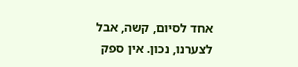אחד לסיום, קשה, אבל לצערנו, נכון. אין ספק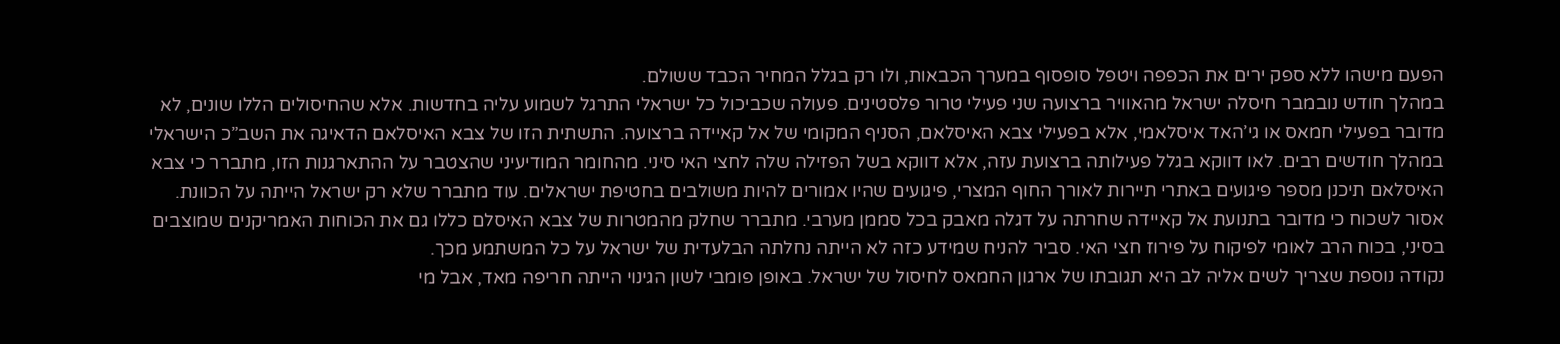הפעם מישהו ללא ספק ירים את הכפפה ויטפל סופסוף במערך הכבאות, ולו רק בגלל המחיר הכבד ששולם.
במהלך חודש נובמבר חיסלה ישראל מהאוויר ברצועה שני פעילי טרור פלסטינים. פעולה שכביכול כל ישראלי התרגל לשמוע עליה בחדשות. אלא שהחיסולים הללו שונים, לא מדובר בפעילי חמאס או גי’האד איסלאמי, אלא בפעילי צבא האיסלאם, הסניף המקומי של אל קאיידה ברצועה. התשתית הזו של צבא האיסלאם הדאיגה את השב”כ הישראלי במהלך חודשים רבים. לאו דווקא בגלל פעילותה ברצועת עזה, אלא דווקא בשל הפזילה שלה לחצי האי סיני. מהחומר המודיעיני שהצטבר על ההתארגנות הזו, מתברר כי צבא האיסלאם תיכנן מספר פיגועים באתרי תיירות לאורך החוף המצרי, פיגועים שהיו אמורים להיות משולבים בחטיפת ישראלים. עוד מתברר שלא רק ישראל הייתה על הכוונת. אסור לשכוח כי מדובר בתנועת אל קאיידה שחרתה על דגלה מאבק בכל סממן מערבי. מתברר שחלק מהמטרות של צבא האיסלם כללו גם את הכוחות האמריקנים שמוצבים בסיני, בכוח הרב לאומי לפיקוח על פירוז חצי האי. סביר להניח שמידע כזה לא הייתה נחלתה הבלעדית של ישראל על כל המשתמע מכך.
נקודה נוספת שצריך לשים אליה לב היא תגובתו של ארגון החמאס לחיסול של ישראל. באופן פומבי לשון הגינוי הייתה חריפה מאד, אבל מי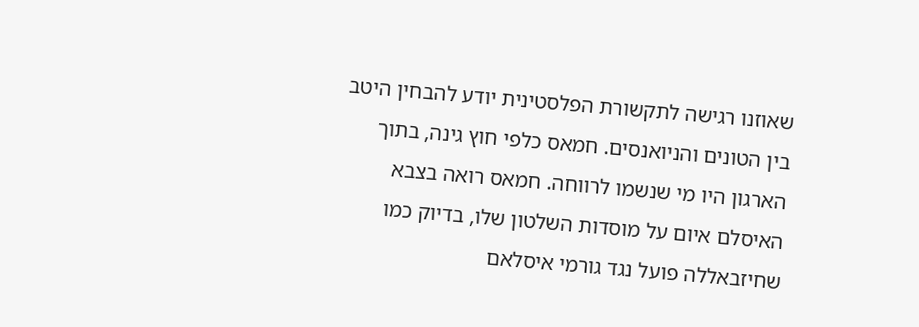שאוזנו רגישה לתקשורת הפלסטינית יודע להבחין היטב בין הטונים והניואנסים. חמאס כלפי חוץ גינה, בתוך הארגון היו מי שנשמו לרווחה. חמאס רואה בצבא האיסלם איום על מוסדות השלטון שלו, בדיוק כמו שחיזבאללה פועל נגד גורמי איסלאם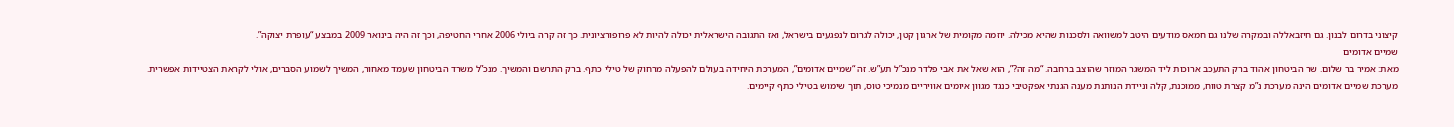קיצוני בדרום לבנון. גם חיזבאללה ובמקרה שלנו גם חמאס מודעים היטב למשוואה ולסכנות שהיא מכילה. יוזמה מקומית של ארגון קטן, יכולה לגרום לנפגעים בישראל, ואז התגובה הישראלית יכולה להיות לא פרופורציונית. כך זה קרה ביולי 2006 אחרי החטיפה, וכך זה היה בינואר 2009 במבצע “עופרת יצוקה”.
שמיים אדומים
מאת: אמיר בר שלום. שר הביטחון אהוד ברק התעכב ארוכות ליד המשגר המוזר שהוצב ברחבה. “מה זה?”, הוא שאל את אבי פלדר מנכ”ל תע”ש. זה “שמיים אדומים”, המערכת היחידה בעולם להפעלה מרחוק של טילי כתף. ברק התרשם והמשיך. מנכ”ל משרד הביטחון שעמד מאחור, המשיך לשמוע הסברים, אולי לקראת הצטיידות אפשרית.
מערכת שמיים אדומים הינה מערכת נ”מ קצרת טווח, ממוכנת, קלה וניידת הנותנת מענה הגנתי אפקטיבי כנגד מגוון איומים אוויריים מנמיכי טוס, תוך שימוש בטילי כתף קיימים.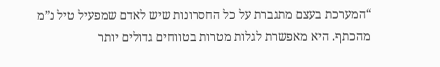“המערכת בעצם מתגברת על כל החסרונות שיש לאדם שמפעיל טיל נ”מ מהכתף. היא מאפשרת לגלות מטרות בטווחים גדולים יותר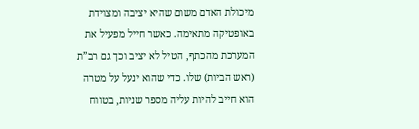מיכולת האדם משום שהיא יציבה ומצוידת באופטיקה מתאימה. כאשר חייל מפעיל את המערכת מהכתף, הטיל לא יציב וכך גם רב”ת (ראש הביות) שלו. כדי שהוא ינעל על מטרה הוא חייב להיות עליה מספר שניות, בטווח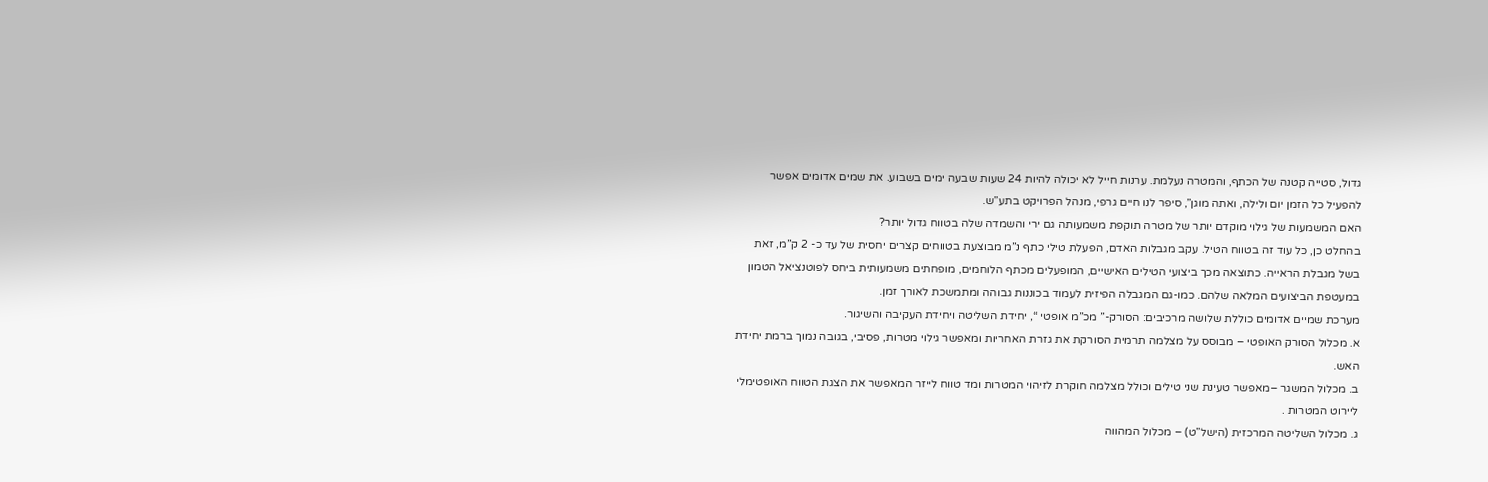גדול, סטייה קטנה של הכתף, והמטרה נעלמת. ערנות חייל לא יכולה להיות 24 שעות שבעה ימים בשבוע. את שמים אדומים אפשר להפעיל כל הזמן יום ולילה, ואתה מוגן”, סיפר לנו חיים גרפי, מנהל הפרויקט בתע”ש.
האם המשמעות של גילוי מוקדם יותר של מטרה תוקפת משמעותה גם ירי והשמדה שלה בטווח גדול יותר?
בהחלט כן, כל עוד זה בטווח הטיל. עקב מגבלות האדם, הפעלת טילי כתף נ”מ מבוצעת בטווחים קצרים יחסית של עד כ- 2 ק”מ, זאת בשל מגבלת הראייה. כתוצאה מכך ביצועי הטילים האישיים, המופעלים מכתף הלוחמים, מופחתים משמעותית ביחס לפוטנציאל הטמון במעטפת הביצועים המלאה שלהם. כמו-גם המגבלה הפיזית לעמוד בכוננות גבוהה ומתמשכת לאורך זמן.
מערכת שמיים אדומים כוללת שלושה מרכיבים: הסורק-” מכ”מ אופטי “, יחידת השליטה ויחידת העקיבה והשיגור.
א. מכלול הסורק האופטי – מבוסס על מצלמה תרמית הסורקת את גזרת האחריות ומאפשר גילוי מטרות, פסיבי, בגובה נמוך ברמת יחידת האש.
ב. מכלול המשגר –מאפשר טעינת שני טילים וכולל מצלמה חוקרת לזיהוי המטרות ומד טווח לייזר המאפשר את הצגת הטווח האופטימלי ליירוט המטרות .
ג. מכלול השליטה המרכזית (הישל”ט) – מכלול המהווה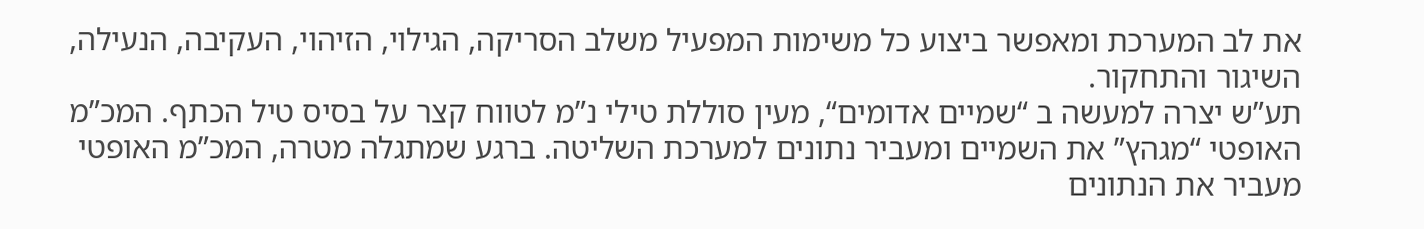את לב המערכת ומאפשר ביצוע כל משימות המפעיל משלב הסריקה, הגילוי, הזיהוי, העקיבה, הנעילה, השיגור והתחקור.
תע”ש יצרה למעשה ב “שמיים אדומים“, מעין סוללת טילי נ”מ לטווח קצר על בסיס טיל הכתף. המכ”מ האופטי “מגהץ” את השמיים ומעביר נתונים למערכת השליטה. ברגע שמתגלה מטרה, המכ”מ האופטי מעביר את הנתונים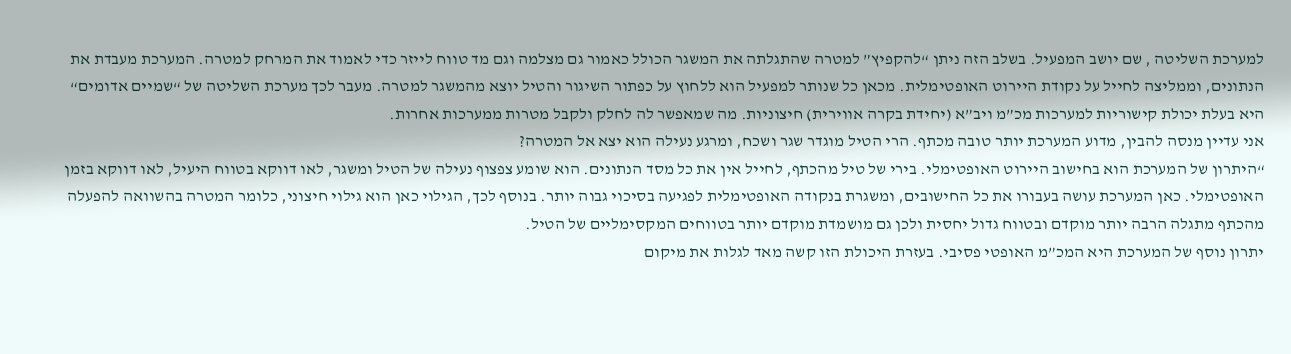למערכת השליטה , שם יושב המפעיל. בשלב הזה ניתן “להקפיץ” למטרה שהתגלתה את המשגר הכולל כאמור גם מצלמה וגם מד טווח לייזר כדי לאמוד את המרחק למטרה. המערכת מעבדת את הנתונים, וממליצה לחייל על נקודת היירוט האופטימלית. מכאן כל שנותר למפעיל הוא ללחוץ על כפתור השיגור והטיל יוצא מהמשגר למטרה. מעבר לכך מערכת השליטה של “שמיים אדומים“ היא בעלת יכולת קישוריות למערכות מכ”מ ויב”א (יחידת בקרה אווירית) חיצוניות. מה שמאפשר לה לחלק ולקבל מטרות ממערכות אחרות.
אני עדיין מנסה להבין, מדוע המערכת יותר טובה מכתף. הרי הטיל מוגדר שגר ושכח, ומרגע נעילה הוא יצא אל המטרה?
“היתרון של המערכת הוא בחישוב היירוט האופטימלי. בירי של טיל מהכתף, לחייל אין את כל מסד הנתונים. הוא שומע צפצוף נעילה של הטיל ומשגר, לאו דווקא בטווח היעיל, לאו דווקא בזמן האופטימלי. כאן המערכת עושה בעבורו את כל החישובים, ומשגרת בנקודה האופטימלית לפגיעה בסיכוי גבוה יותר. בנוסף לכך, הגילוי כאן הוא גילוי חיצוני, כלומר המטרה בהשוואה להפעלה מהכתף מתגלה הרבה יותר מוקדם ובטווח גדול יחסית ולכן גם מושמדת מוקדם יותר בטווחים המקסימליים של הטיל.
יתרון נוסף של המערכת היא המכ”מ האופטי פסיבי. בעזרת היכולת הזו קשה מאד לגלות את מיקום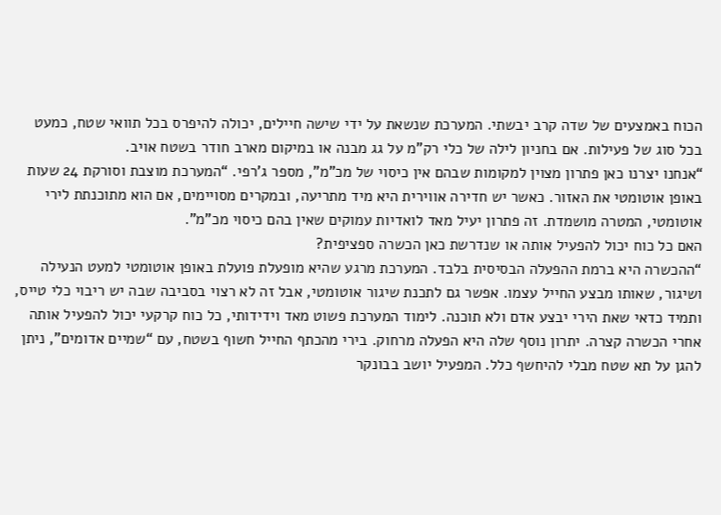הכוח באמצעים של שדה קרב יבשתי. המערכת שנשאת על ידי שישה חיילים, יכולה להיפרס בכל תוואי שטח, כמעט בכל סוג של פעילות. אם בחניון לילה של כלי רק”מ על גג מבנה או במיקום מארב חודר בשטח אויב.
“אנחנו יצרנו כאן פתרון מצוין למקומות שבהם אין כיסוי של מכ”מ”, מספר ג’רפי. “המערכת מוצבת וסורקת 24 שעות באופן אוטומטי את האזור. כאשר יש חדירה אווירית היא מיד מתריעה, ובמקרים מסויימים, אם הוא מתוכנתת לירי אוטומטי, המטרה מושמדת. זה פתרון יעיל מאד לואדיות עמוקים שאין בהם כיסוי מכ”מ”.
האם כל כוח יכול להפעיל אותה או שנדרשת כאן הכשרה ספציפית?
“ההכשרה היא ברמת ההפעלה הבסיסית בלבד. המערכת מרגע שהיא מופעלת פועלת באופן אוטומטי למעט הנעילה ושיגור, שאותו מבצע החייל עצמו. אפשר גם לתכנת שיגור אוטומטי, אבל זה לא רצוי בסביבה שבה יש ריבוי כלי טייס, ותמיד כדאי שאת הירי יבצע אדם ולא תוכנה. לימוד המערכת פשוט מאד וידידותי, כל כוח קרקעי יכול להפעיל אותה אחרי הכשרה קצרה. יתרון נוסף שלה היא הפעלה מרחוק. בירי מהכתף החייל חשוף בשטח, עם “שמיים אדומים”, ניתן להגן על תא שטח מבלי להיחשף כלל. המפעיל יושב בבונקר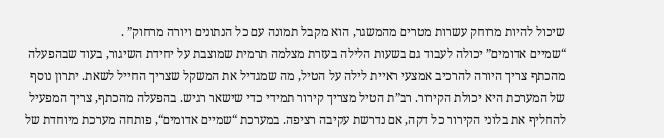שיכול להיות מרוחק עשרות מטרים מהמשגר, הוא מקבל תמונה עם כל הנתונים ויורה מרחוק” .
“שמיים אדומים” יכולה לעבוד גם בשעות הלילה בעזרת מצלמה תרמית שמוצבת על יחידת השיגור, בעוד שבהפעלה מהכתף צריך היורה להרכיב אמצעי ראיית לילה על הטיל, מה שמגדיל את המשקל שצריך החייל לשאת. יתרון נוסף של המערכת היא יכולת הקירור. רב”ת הטיל מצריך קירור תמידי כדי שישאר רגיש. בהפעלה מהכתף, צריך המפעיל להחליף את בלוני הקירור כל דקה, אם נדרשת עקיבה רציפה. במערכת “שמיים אדומים“, פותחה מערכת מיוחדת של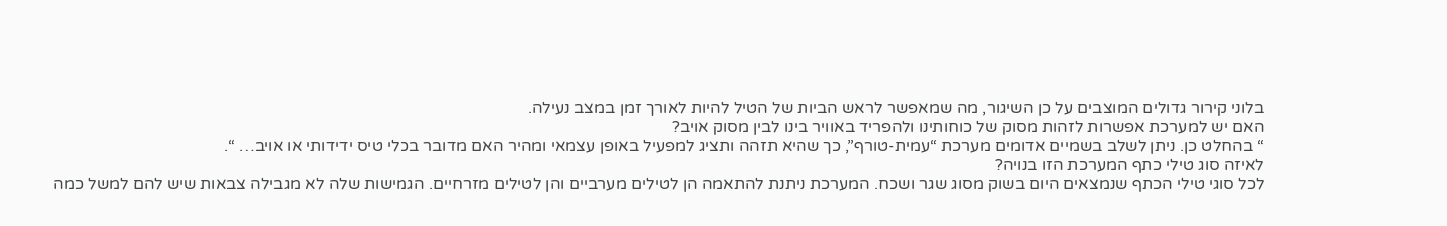בלוני קירור גדולים המוצבים על כן השיגור, מה שמאפשר לראש הביות של הטיל להיות לאורך זמן במצב נעילה.
האם יש למערכת אפשרות לזהות מסוק של כוחותינו ולהפריד באוויר בינו לבין מסוק אויב?
“ בהחלט כן. ניתן לשלב בשמיים אדומים מערכת “עמית-טורף”, כך שהיא תזהה ותציג למפעיל באופן עצמאי ומהיר האם מדובר בכלי טיס ידידותי או אויב… “.
לאיזה סוג טילי כתף המערכת הזו בנויה?
לכל סוגי טילי הכתף שנמצאים היום בשוק מסוג שגר ושכח. המערכת ניתנת להתאמה הן לטילים מערביים והן לטילים מזרחיים. הגמישות שלה לא מגבילה צבאות שיש להם למשל כמה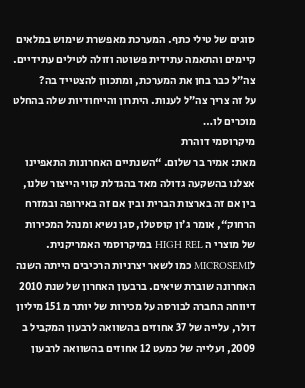סוגים של טילי כתף. המערכת מאפשרת שימוש במלאים קיימים והתאמה עתידית פשוטה וזולה לטילים עתידיים.
צה”ל כבר בחן את המערכת, ומתכוון להצטייד בה?
על זה צריך צה”ל לענות. היתרון והייחודיות שלה בהחלט מוכרים לו…
מיקרוסמי דוהרת
מאת: אמיר בר שלום. “השנתיים האחרונות התאפיינו אצלנו בהשקעה גדולה מאד בהגדלת קווי הייצור שלנו, בין אם זה בארצות הברית ובין אם זה באירופה ובמזרח הרחוק“, אומר ג’ון קוסטלו, סגן נשיא ומנהל המכירות של מוצרי ה HIGH REL במיקרוסמי האמריקנית. לMICROSEMI כמו לשאר יצרניות הרכיבים הייתה השנה האחרונה שוברת שיאים. ברבעון האחרון של שנת 2010 דיווחה החברה לבורסה על מכירות של יותר מ 151 מיליון דולר, עלייה של 37 אחוזים בהשוואה לרבעון המקביל ב 2009, ועלייה של כמעט 12 אחוזים בהשוואה לרבעון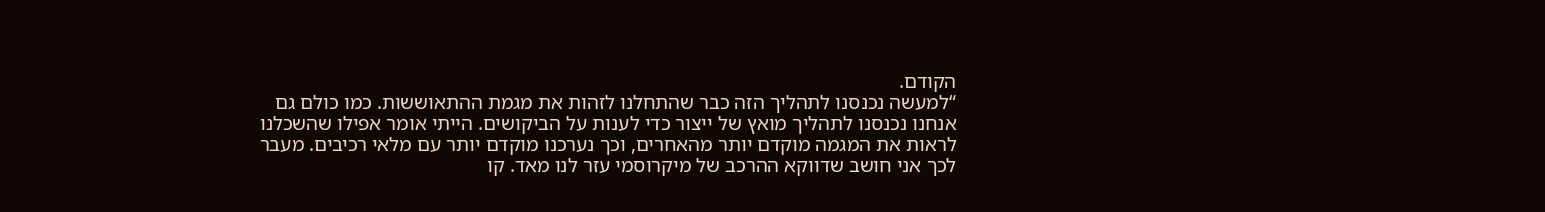הקודם.
“למעשה נכנסנו לתהליך הזה כבר שהתחלנו לזהות את מגמת ההתאוששות. כמו כולם גם אנחנו נכנסנו לתהליך מואץ של ייצור כדי לענות על הביקושים. הייתי אומר אפילו שהשכלנו לראות את המגמה מוקדם יותר מהאחרים, וכך נערכנו מוקדם יותר עם מלאי רכיבים. מעבר לכך אני חושב שדווקא ההרכב של מיקרוסמי עזר לנו מאד. קו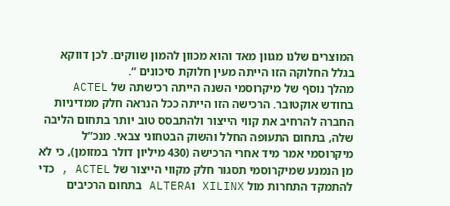המוצרים שלנו מגוון מאד והוא מכוון להמון שווקים. לכן דווקא בגלל החלוקה הזו הייתה מעין חלוקת סיכונים “.
מהלך נוסף של מיקרוסמי השנה הייתה רכישתה של ACTEL בחודש אוקטובר. הרכישה הזו הייתה ככל הנראה חלק ממדיניות החברה להרחיב את קווי הייצור ולהתבסס טוב יותר בתחום הליבה שלה, בתחום התעופה החלל והשוק הבטחוני צבאי. מנכ”ל מיקרוסמי אמר מיד אחרי הרכישה (430 מיליון דולר במזומן), כי לא מן הנמנע שמיקרוסמי תסגור חלק מקווי הייצור של ACTEL , כדי להתמקד התחרות מול XILINX וALTERA בתחום הרכיבים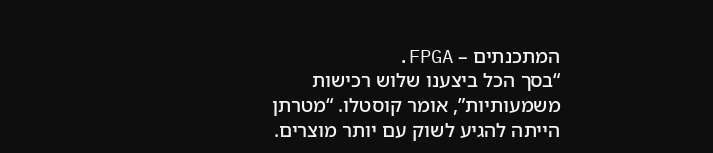המתכנתים – FPGA.
“בסך הכל ביצענו שלוש רכישות משמעותיות”, אומר קוסטלו. “מטרתן הייתה להגיע לשוק עם יותר מוצרים.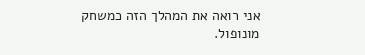אני רואה את המהלך הזה כמשחק מונופול.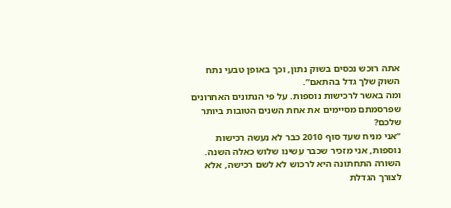אתה רוכש נכסים בשוק נתון, וכך באופן טבעי נתח השוק שלך גדל בהתאם”.
ומה באשר לרכישות נוספות. על פי הנתונים האחרונים שפרסמתם מסיימים את אחת השנים הטובות ביותר שלכם?
“אני מניח שעד סוף 2010 כבר לא נעשה רכישות נוספות, אני מזכיר שכבר עשינו שלוש כאלה השנה. השורה התחתונה היא לרכוש לא לשם רכישה, אלא לצורך הגדלת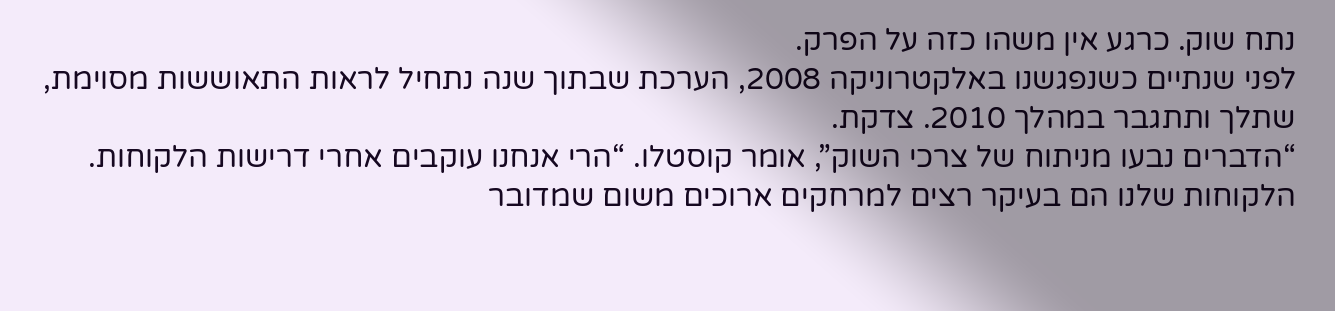נתח שוק. כרגע אין משהו כזה על הפרק.
לפני שנתיים כשנפגשנו באלקטרוניקה 2008, הערכת שבתוך שנה נתחיל לראות התאוששות מסוימת, שתלך ותתגבר במהלך 2010. צדקת.
“הדברים נבעו מניתוח של צרכי השוק”, אומר קוסטלו. “הרי אנחנו עוקבים אחרי דרישות הלקוחות. הלקוחות שלנו הם בעיקר רצים למרחקים ארוכים משום שמדובר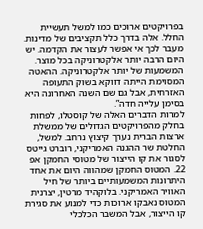בפרויקטים ארוכים כמו למשל תעשיית החלל. אלה בדרך כלל תקציבים של מדינות. מעבר לכך אי אפשר לעצור את הקדמה. יש היום הרבה יותר אלקטרוניקה בכל מוצר. המשמעות של יותר אלקטרוניקה. ההאטה המסוימת הייתה דווקא בשוק התעופה האזרחית, אבל גם שם השנה האחרונה היא בסימן עלייה חדה”.
למרות הדברים האלה של קוסטלו, לפחות בחלק מהפרויקטים הגדולים של ממשלת ארצות הברית נערך קיצוץ נרחב. למשל, החלטת שר ההגנה האמריקני, רוברט גייטס לסגור את קו הייצור של מטוסי החמקן אפ 22. המטוס החמקן שמהווה היום את אחד היתרונות המשמעותיים ביותר של חיל האוויר האמריקני. בלוקהיד מרטין, יצרנית המטוס נאבקו ארוכות כדי למנוע את סגירת קו הייצור, אבל המשבר הכלכלי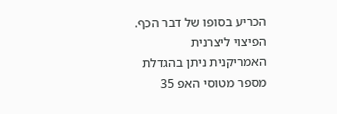הכריע בסופו של דבר הכף. הפיצוי ליצרנית האמריקנית ניתן בהגדלת מספר מטוסי האפ 35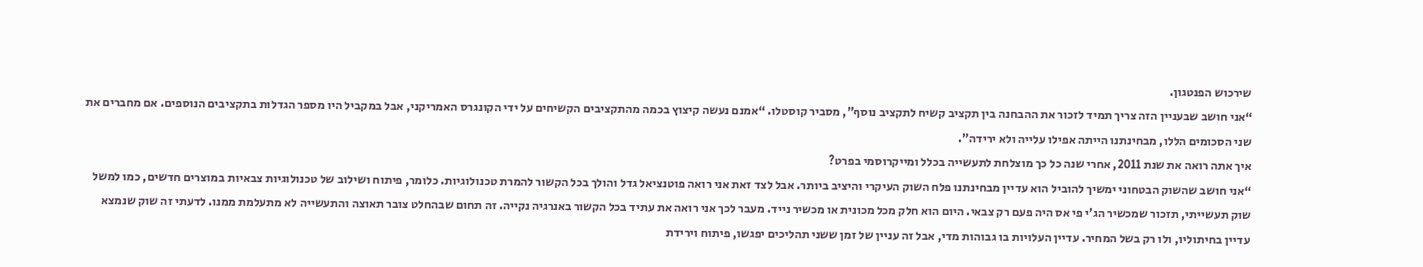שירכוש הפנטגון.
“אני חושב שבעניין הזה צריך תמיד לזכור את ההבחנה בין תקציב קשיח לתקציב נוסף”, מסביר קוסטלו. “אמנם נעשה קיצוץ בכמה מהתקציבים הקשיחים על ידי הקונגרס האמריקני, אבל במקביל היו מספר הגדלות בתקציבים הנוספים. אם מחברים את שני הסכומים הללו, מבחינתנו הייתה אפילו עלייה ולא ירידה”.
איך אתה רואה את שנת 2011, אחרי שנה כל כך מוצלחת לתעשייה בכלל ומייקרוסמי בפרט?
“אני חושב שהשוק הבטחוני ימשיך להוביל הוא עדיין מבחינתנו פלח השוק העיקרי והיציב ביותר. אבל לצד זאת אני רואה פוטנציאל גדל והולך בכל הקשור להמרת טכנולוגיות. כלומר, פיתוח ושילוב של טכנולוגיות צבאיות במוצרים חדשים, כמו למשל שוק תעשייתי, תזכור שמכשיר הג’י פי אס היה פעם רק צבאי. היום הוא חלק מכל מכונית או מכשיר נייד. מעבר לכך אני רואה את עתיד בכל הקשור באנרגיה נקייה. זה תחום שבהחלט צובר תאוצה והתעשייה לא מתעלמת ממנו. לדעתי זה שוק שנמצא עדיין בחיתוליו, ולו רק בשל המחיר. עדיין העלויות בו גבוהות מדי, אבל זה עניין של זמן ששני תהליכים יפגשו, פיתוח וירידת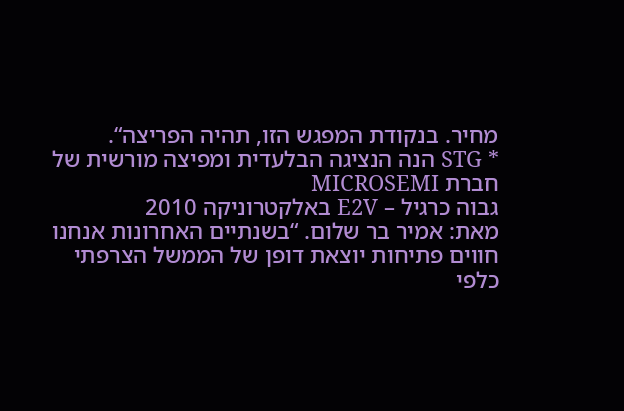מחיר. בנקודת המפגש הזו, תהיה הפריצה“.
* STG הנה הנציגה הבלעדית ומפיצה מורשית של חברת MICROSEMI
גבוה כרגיל – E2V באלקטרוניקה 2010
מאת: אמיר בר שלום. “בשנתיים האחרונות אנחנו חווים פתיחות יוצאת דופן של הממשל הצרפתי כלפי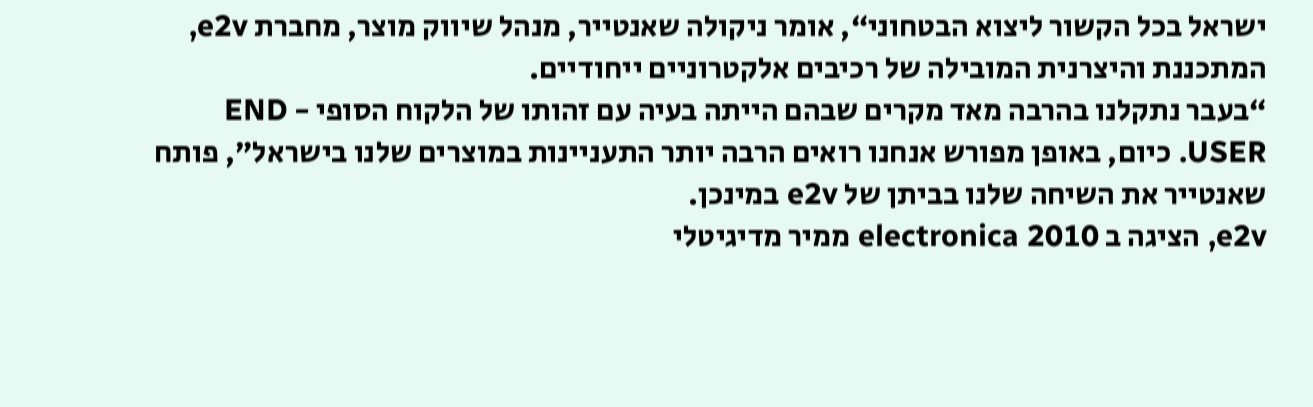ישראל בכל הקשור ליצוא הבטחוני“, אומר ניקולה שאנטייר, מנהל שיווק מוצר, מחברת e2v, המתכננת והיצרנית המובילה של רכיבים אלקטרוניים ייחודיים.
“בעבר נתקלנו בהרבה מאד מקרים שבהם הייתה בעיה עם זהותו של הלקוח הסופי - END USER. כיום, באופן מפורש אנחנו רואים הרבה יותר התעניינות במוצרים שלנו בישראל”, פותח שאנטייר את השיחה שלנו בביתן של e2v במינכן.
e2v, הציגה ב electronica 2010 ממיר מדיגיטלי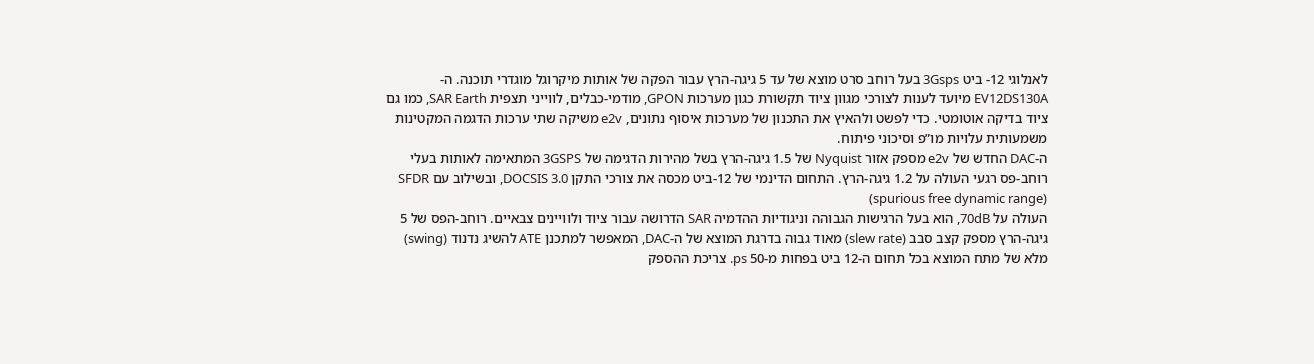לאנלוגי 12- ביט 3Gsps בעל רוחב סרט מוצא של עד 5 גיגה-הרץ עבור הפקה של אותות מיקרוגל מוגדרי תוכנה. ה-EV12DS130A מיועד לענות לצורכי מגוון ציוד תקשורת כגון מערכות GPON, מודמי-כבלים, לווייני תצפית SAR Earth, כמו גם ציוד בדיקה אוטומטי. כדי לפשט ולהאיץ את התכנון של מערכות איסוף נתונים, e2v משיקה שתי ערכות הדגמה המקטינות משמעותית עלויות מו”פ וסיכוני פיתוח.
ה-DAC החדש של e2v מספק אזור Nyquist של 1.5 גיגה-הרץ בשל מהירות הדגימה של 3GSPS המתאימה לאותות בעלי רוחב-פס רגעי העולה על 1.2 גיגה-הרץ. התחום הדינמי של 12-ביט מכסה את צורכי התקן DOCSIS 3.0, ובשילוב עם SFDR (spurious free dynamic range)
העולה על 70dB, הוא בעל הרגישות הגבוהה וניגודיות ההדמיה SAR הדרושה עבור ציוד ולוויינים צבאיים. רוחב-הפס של 5 גיגה-הרץ מספק קצב סבב (slew rate) מאוד גבוה בדרגת המוצא של ה-DAC, המאפשר למתכנן ATE להשיג נדנוד (swing) מלא של מתח המוצא בכל תחום ה-12 ביט בפחות מ-50 ps. צריכת ההספק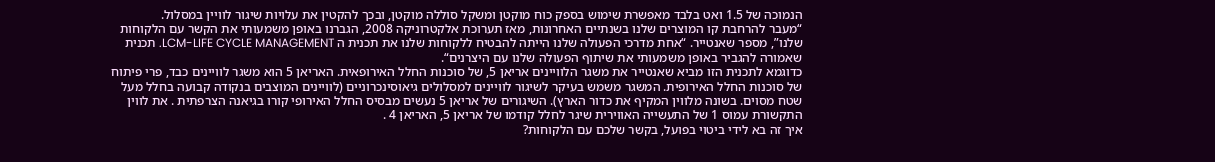הנמוכה של 1.5 ואט בלבד מאפשרת שימוש בספק כוח מוקטן ומשקל סוללה מוקטן, ובכך להקטין את עלויות שיגור לוויין במסלול.
“מעבר להרחבת קו המוצרים שלנו בשנתיים האחרונות, מאז תערוכת אלקטרוניקה 2008, הגברנו באופן משמעותי את הקשר עם הלקוחות שלנו”, מספר שאנטייר. “אחת מדרכי הפעולה שלנו הייתה להבטיח ללקוחות שלנו את תכנית ה LCM-LIFE CYCLE MANAGEMENT. תכנית שאמורה להגביר באופן משמעותי את שיתוף הפעולה שלנו עם היצרנים“.
כדוגמא לתכנית הזו מביא שאנטייר את משגר הלוויינים אריאן 5, של סוכנות החלל האירופאית. האריאן 5 הוא משגר לוויינים כבד, פרי פיתוח של סוכנות החלל האירופית. המשגר משמש בעיקר לשיגור לוויינים למסלולים גיאוסינכרוניים (לוויינים המוצבים בנקודה קבועה בחלל מעל שטח מסוים. בשונה מלווין המקיף את כדור הארץ). השיגורים של אריאן 5 נעשים מבסיס החלל האירופי קורו בגיאנה הצרפתית . את לווין התקשורת עמוס 1 של התעשייה האווירית שיגר לחלל קודמו של אריאן 5, האריאן 4 .
איך זה בא לידי ביטוי בפועל, בקשר שלכם עם הלקוחות?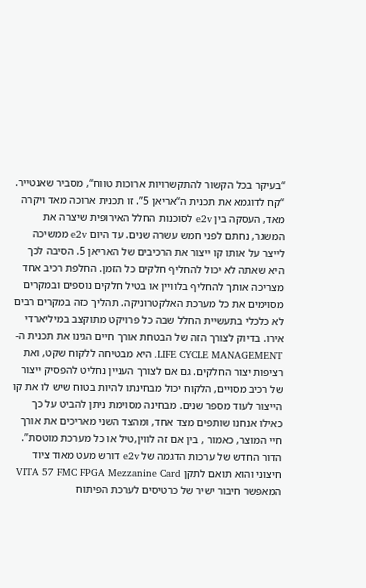“בעיקר בכל הקשור להתקשרויות ארוכות טווח“, מסביר שאנטייר. “קח לדוגמא את תכנית ה“אריאן 5”. זו תכנית ארוכה מאד ויקרה מאד, העסקה בין e2v לסוכנות החלל האירופית שיצרה את המשגר, נחתם לפני חמש עשרה שנים. עד היום e2v ממשיכה לייצר על אותו קו ייצור את הרכיבים של האריאן 5. הסיבה לכך היא שאתה לא יכול להחליף חלקים כל הזמן. החלפת רכיב אחד מצריכה אותך להחליף בלוויין או בטיל חלקים נוספים ובמקרים מסוימים את כל מערכת האלקטרוניקה. תהליך כזה במקרים רבים לא כלכלי בתעשיית החלל שבה כל פרויקט מתוקצב במיליארדי אירו. בדיוק לצורך הזה של הבטחת אורך חיים הגינו את תכנית ה-LIFE CYCLE MANAGEMENT. היא מבטיחה ללקוח שקט, ואת רציפות יצור החלקים. גם אם לצורך העניין נחליט להפסיק ייצור של רכיב מסויים, הלקוח יכול מבחינתו להיות בטוח שיש לו את קו הייצור לעוד מספר שנים. מבחינה מסוימת ניתן להביט על כך כאילו אנחנו שותפים מצד אחד, ומהצד השני מאריכים את אורך חיי המוצר, כאמור , בין אם זה לווין,טיל או כל מערכת מוטסת”.
הדור החדש של ערכות הדגמה של e2v דורש מעט מאוד ציוד חיצוני והוא תואם לתקן VITA 57 FMC FPGA Mezzanine Card המאפשר חיבור ישיר של כרטיסים לערכת הפיתוח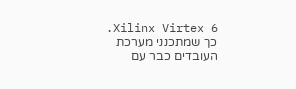Xilinx Virtex 6. כך שמתכנני מערכת העובדים כבר עם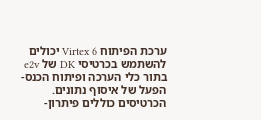ערכת הפיתוח Virtex 6 יכולים להשתמש בכרטיסי DK של e2v בתור כלי הערכה ופיתוח הכנס-הפעל של איסוף נתונים. הכרטיסים כוללים פיתרון-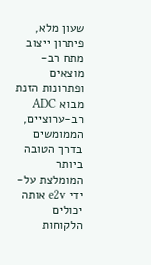שעון מלא, פיתרון ייצוב מתח רב-מוצאים ופתרונות הזנת מבוא ADC רב-ערוציים, הממומשים בדרך הטובה ביותר המומלצת על-ידי e2v אותה יכולים הלקוחות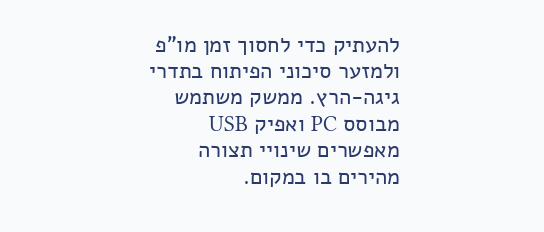להעתיק כדי לחסוך זמן מו”פ ולמזער סיכוני הפיתוח בתדרי גיגה-הרץ. ממשק משתמש מבוסס PC ואפיק USB מאפשרים שינויי תצורה מהירים בו במקום.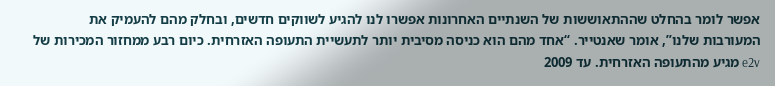אפשר לומר בהחלט שההתאוששות של השנתיים האחרונות אפשרו לנו להגיע לשווקים חדשים, ובחלק מהם להעמיק את המעורבות שלנו”, אומר שאנטייר. “אחד מהם הוא כניסה מסיבית יותר לתעשיית התעופה האזרחית. כיום רבע ממחזור המכירות של e2v מגיע מהתעופה האזרחית. עד 2009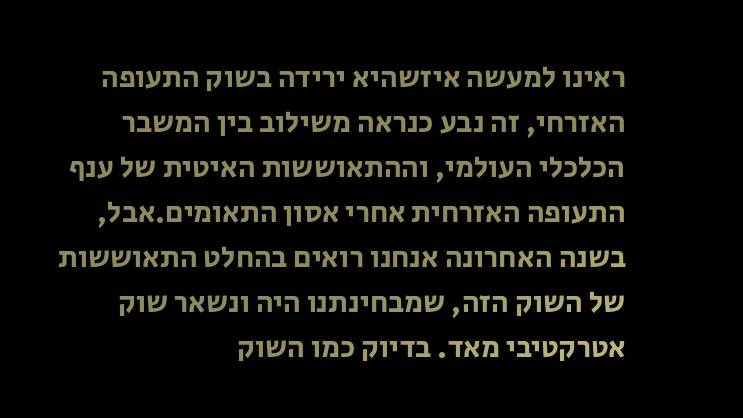ראינו למעשה איזשהיא ירידה בשוק התעופה האזרחי, זה נבע כנראה משילוב בין המשבר הכלכלי העולמי, וההתאוששות האיטית של ענף התעופה האזרחית אחרי אסון התאומים.אבל, בשנה האחרונה אנחנו רואים בהחלט התאוששות של השוק הזה, שמבחינתנו היה ונשאר שוק אטרקטיבי מאד. בדיוק כמו השוק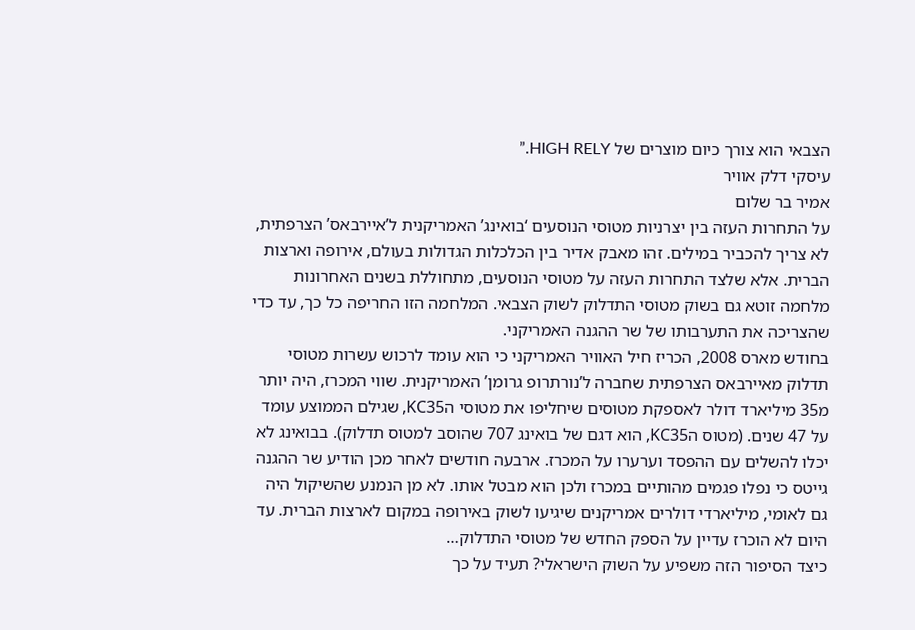הצבאי הוא צורך כיום מוצרים של HIGH RELY.”
עיסקי דלק אוויר
אמיר בר שלום
על התחרות העזה בין יצרניות מטוסי הנוסעים ‘בואינג’ האמריקנית ל’איירבאס’ הצרפתית, לא צריך להכביר במילים. זהו מאבק אדיר בין הכלכלות הגדולות בעולם, אירופה וארצות הברית. אלא שלצד התחרות העזה על מטוסי הנוסעים, מתחוללת בשנים האחרונות מלחמה זוטא גם בשוק מטוסי התדלוק לשוק הצבאי. המלחמה הזו החריפה כל כך, עד כדי שהצריכה את התערבותו של שר ההגנה האמריקני.
בחודש מארס 2008, הכריז חיל האוויר האמריקני כי הוא עומד לרכוש עשרות מטוסי תדלוק מאיירבאס הצרפתית שחברה ל’נורתרופ גרומן’ האמריקנית. שווי המכרז, היה יותר מ35 מיליארד דולר לאספקת מטוסים שיחליפו את מטוסי הKC35, שגילם הממוצע עומד על 47 שנים. (מטוס הKC35, הוא דגם של בואינג 707 שהוסב למטוס תדלוק). בבואינג לא יכלו להשלים עם ההפסד וערערו על המכרז. ארבעה חודשים לאחר מכן הודיע שר ההגנה גייטס כי נפלו פגמים מהותיים במכרז ולכן הוא מבטל אותו. לא מן הנמנע שהשיקול היה גם לאומי, מיליארדי דולרים אמריקנים שיגיעו לשוק באירופה במקום לארצות הברית. עד היום לא הוכרז עדיין על הספק החדש של מטוסי התדלוק…
כיצד הסיפור הזה משפיע על השוק הישראלי? תעיד על כך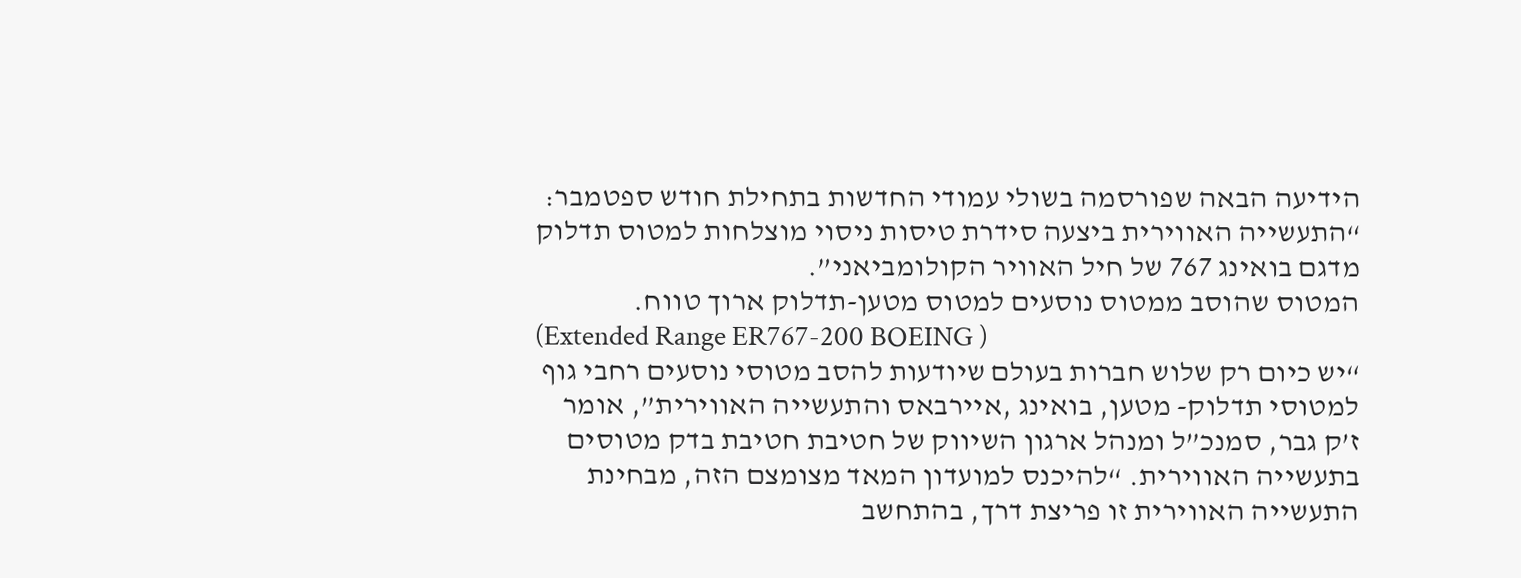הידיעה הבאה שפורסמה בשולי עמודי החדשות בתחילת חודש ספטמבר: “התעשייה האווירית ביצעה סידרת טיסות ניסוי מוצלחות למטוס תדלוק מדגם בואינג 767 של חיל האוויר הקולומביאני”.
המטוס שהוסב ממטוס נוסעים למטוס מטען-תדלוק ארוך טווח.
(Extended Range ER767-200 BOEING )
“יש כיום רק שלוש חברות בעולם שיודעות להסב מטוסי נוסעים רחבי גוף למטוסי תדלוק- מטען, בואינג ,איירבאס והתעשייה האווירית”, אומר ז’ק גבר, סמנכ”ל ומנהל ארגון השיווק של חטיבת חטיבת בדק מטוסים בתעשייה האווירית. “להיכנס למועדון המאד מצומצם הזה, מבחינת התעשייה האווירית זו פריצת דרך, בהתחשב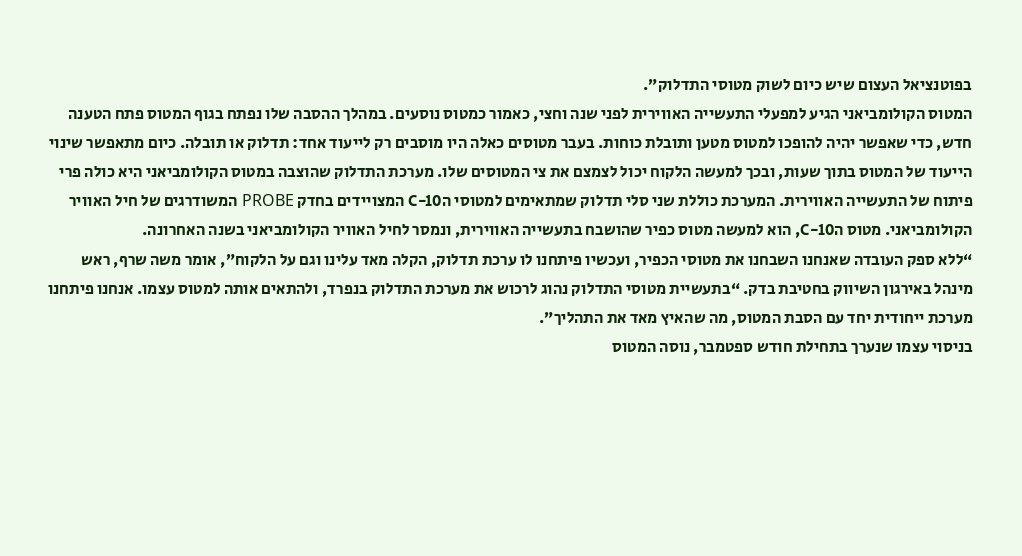בפוטנציאל העצום שיש כיום לשוק מטוסי התדלוק”.
המטוס הקולומביאני הגיע למפעלי התעשייה האווירית לפני שנה וחצי, כאמור כמטוס נוסעים. במהלך ההסבה שלו נפתח בגוף המטוס פתח הטענה חדש, כדי שאפשר יהיה להופכו למטוס מטען ותובלת כוחות. בעבר מטוסים כאלה היו מוסבים רק לייעוד אחד: תדלוק או תובלה. כיום מתאפשר שינוי הייעוד של המטוס בתוך שעות, ובכך למעשה הלקוח יכול לצמצם את צי המטוסים שלו. מערכת התדלוק שהוצבה במטוס הקולומביאני היא כולה פרי פיתוח של התעשייה האווירית. המערכת כוללת שני סלי תדלוק שמתאימים למטוסי הC-10 המצויידים בחדק PROBE המשודרגים של חיל האוויר הקולומביאני. מטוס הC-10, הוא למעשה מטוס כפיר שהושבח בתעשייה האווירית, ונמסר לחיל האוויר הקולומביאני בשנה האחרונה.
“ללא ספק העובדה שאנחנו השבחנו את מטוסי הכפיר, ועכשיו פיתחנו לו ערכת תדלוק, הקלה מאד עלינו וגם על הלקוח”, אומר משה שרף, ראש מינהל באירגון השיווק בחטיבת בדק. “בתעשיית מטוסי התדלוק נהוג לרכוש את מערכת התדלוק בנפרד, ולהתאים אותה למטוס עצמו. אנחנו פיתחנו מערכת ייחודית יחד עם הסבת המטוס, מה שהאיץ מאד את התהליך”.
בניסוי עצמו שנערך בתחילת חודש ספטמבר, נוסה המטוס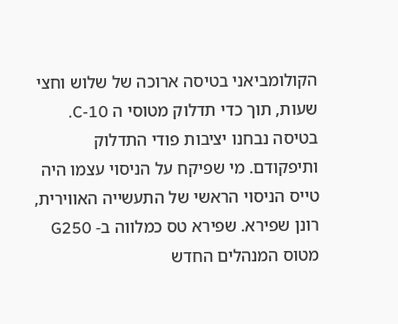הקולומביאני בטיסה ארוכה של שלוש וחצי שעות, תוך כדי תדלוק מטוסי ה C-10. בטיסה נבחנו יציבות פודי התדלוק ותיפקודם. מי שפיקח על הניסוי עצמו היה טייס הניסוי הראשי של התעשייה האווירית, רונן שפירא. שפירא טס כמלווה ב- G250 מטוס המנהלים החדש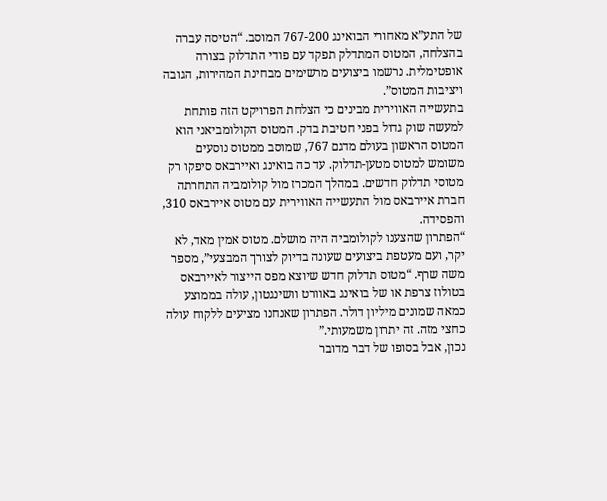של התע”א מאחורי הבואינג 767-200 המוסב. “הטיסה עברה בהצלחה, המטוס המתדלק תפקד עם פודי התדלוק בצורה אופטימלית. נרשמו ביצועים מרשימים מבחינת המהירות, הגובה ויציבות המטוס”.
בתעשייה האווירית מבינים כי הצלחת הפרויקט הזה פותחת למעשה שוק גדול בפני חטיבת בדק. המטוס הקולומביאני הוא המטוס הראשון בעולם מדגם 767, שמוסב ממטוס נוסעים משומש למטוס מטען-תדלוק. עד כה בואינג ואיירבאס סיפקו רק מטוסי תדלוק חדשים. במהלך המכרז מול קולומביה התחרתה חברת איירבאס מול התעשייה האווירית עם מטוס איירבאס 310, והפסידה.
“הפתרון שהצענו לקולומביה היה מושלם. מטוס אמין מאד, לא יקר, ועם מעטפת ביצועים שעונה בדיוק לצורך המבצעי”, מספר משה שרף. “מטוס תדלוק חדש שיוצא מפס הייצור לאיירבאס בטולוז צרפת או של בואינג באוורט וושינגטון, עולה בממוצע כמאה שמונים מיליון דולר. הפתרון שאנחנו מציעים ללקוח עולה כחצי מזה. זה יתרון משמעותי.”
נכון, אבל בסופו של דבר מדובר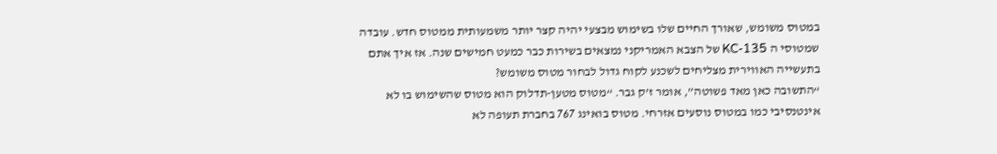במטוס משומש, שאורך החיים שלו בשימוש מבצעי יהיה קצר יותר משמעותית ממטוס חדש. עובדה שמטוסי ה KC-135 של הצבא האמריקני נמצאים בשירות כבר כמעט חמישים שנה. אז איך אתם בתעשייה האווירית מצליחים לשכנע לקוח גדול לבחור מטוס משומש?
“התשובה כאן מאד פשוטה”, אומר ז’ק גבר. “מטוס מטען-תדלוק הוא מטוס שהשימוש בו לא אינטנסיבי כמו במטוס נוסעים אזרחי. מטוס בואינג 767 בחברת תעופה לא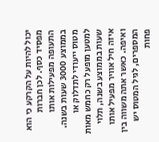יכול להיות על הקרקע כי הוא מפסיד כסף. לכן חברות התעופה מפעילות אותו בממוצע 3000 שעות בשנה. מטוס ייעודי לתדלוק או למטען מופעל רק כחמש מאות שעות בממוצע בשנה, תלוי איזה חיל אוויר מפעיל אותו ואיפה. כאשר אתה משווה בין המספרים, לגיל המטוס יש פחות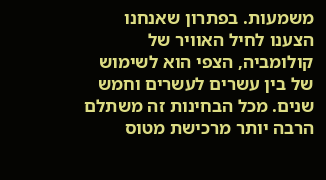משמעות. בפתרון שאנחנו הצענו לחיל האוויר של קולומביה, הצפי הוא לשימוש של בין עשרים לעשרים וחמש שנים. מכל הבחינות זה משתלם הרבה יותר מרכישת מטוס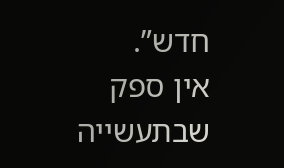חדש”.
אין ספק שבתעשייה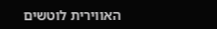האווירית לוטשים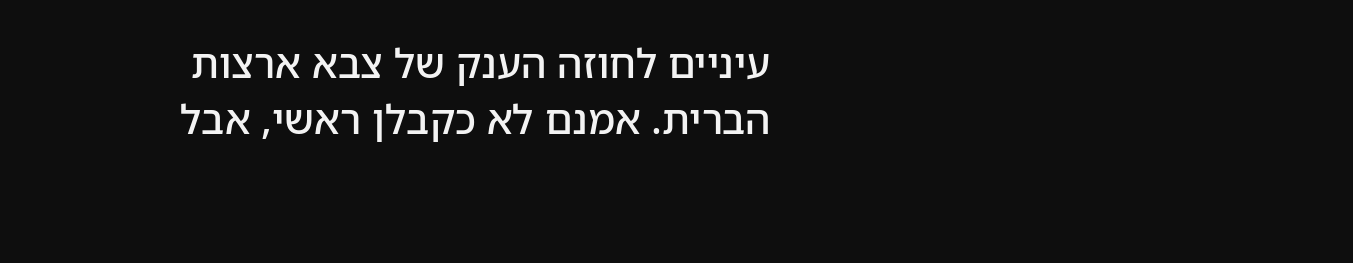עיניים לחוזה הענק של צבא ארצות הברית. אמנם לא כקבלן ראשי, אבל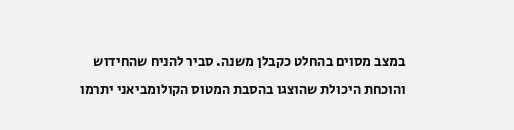במצב מסוים בהחלט כקבלן משנה. סביר להניח שהחידוש והוכחת היכולת שהוצגו בהסבת המטוס הקולומביאני יתרמו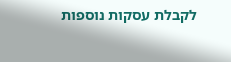לקבלת עסקות נוספות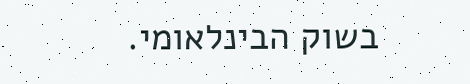בשוק הבינלאומי.